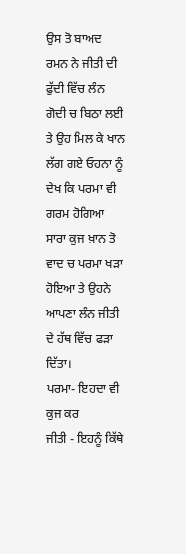ਉਸ ਤੋ ਬਾਅਦ ਰਮਨ ਨੇ ਜੀਤੀ ਦੀ ਫੁੱਦੀ ਵਿੱਚ ਲੰਨ ਗੋਦੀ ਚ ਬਿਠਾ ਲਈ ਤੇ ਉਹ ਮਿਲ ਕੇ ਖਾਨ ਲੱਗ ਗਏ ਓਹਨਾ ਨੂੰ ਦੇਖ ਕਿ ਪਰਮਾ ਵੀ ਗਰਮ ਹੋਗਿਆ ਸਾਰਾ ਕੁਜ ਖ਼ਾਨ ਤੋ ਵਾਦ ਚ ਪਰਮਾ ਖੜਾ ਹੋਇਆ ਤੇ ਉਹਨੇ ਆਪਣਾ ਲੰਨ ਜੀਤੀ ਦੇ ਹੱਥ ਵਿੱਚ ਫੜਾ ਦਿੱਤਾ।
ਪਰਮਾ- ਇਹਦਾ ਵੀ ਕੁਜ ਕਰ
ਜੀਤੀ - ਇਹਨੂੰ ਕਿੱਥੇ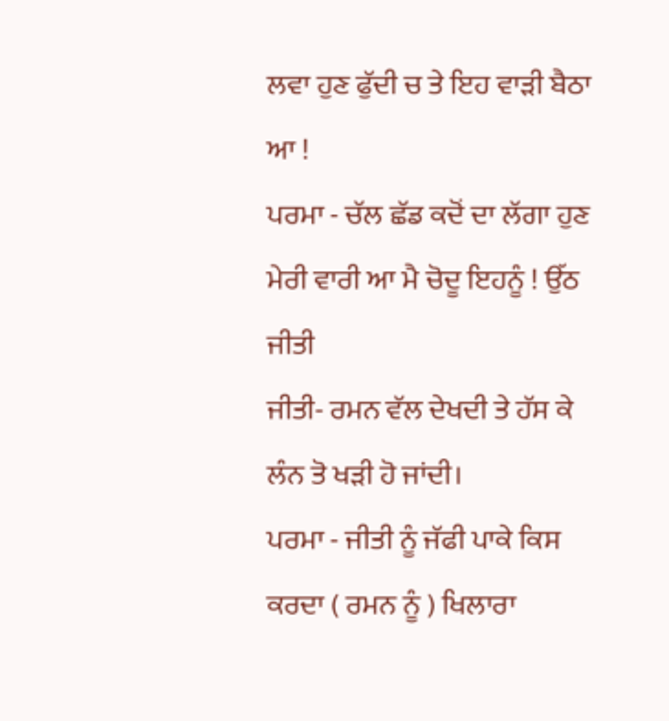ਲਵਾ ਹੁਣ ਫੁੱਦੀ ਚ ਤੇ ਇਹ ਵਾੜੀ ਬੈਠਾ ਆ !
ਪਰਮਾ - ਚੱਲ ਛੱਡ ਕਦੋਂ ਦਾ ਲੱਗਾ ਹੁਣ ਮੇਰੀ ਵਾਰੀ ਆ ਮੈ ਚੋਦੂ ਇਹਨੂੰ ! ਉੱਠ ਜੀਤੀ
ਜੀਤੀ- ਰਮਨ ਵੱਲ ਦੇਖਦੀ ਤੇ ਹੱਸ ਕੇ ਲੰਨ ਤੋ ਖੜੀ ਹੋ ਜਾਂਦੀ।
ਪਰਮਾ - ਜੀਤੀ ਨੂੰ ਜੱਫੀ ਪਾਕੇ ਕਿਸ ਕਰਦਾ ( ਰਮਨ ਨੂੰ ) ਖਿਲਾਰਾ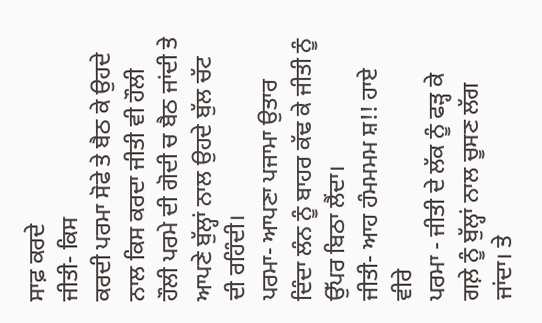ਸਾਫ਼ ਕਰਦੇ
ਜੀਤੀ- ਕਿਸ
ਕਰਦੀ ਪਰਮਾ ਸੋਫੇ ਤੇ ਬੈਠ ਕੇ ਉਹਦੇ ਨਾਲ ਕਿਸ ਕਰਦਾ ਜੀਤੀ ਵੀ ਹੌਲੀ ਹੌਲੀ ਪਰਮੇ ਦੀ ਗੋਦੀ ਚ ਬੈਠ ਜਾਂਦੀ ਤੇ ਆਪਣੇ ਬੁੱਲ੍ਹਾਂ ਨਾਲ ਉਹਦੇ ਬੁੱਲ ਚੱਟ ਦੀ ਰਹਿੰਦੀ।
ਪਰਮਾ- ਆਪਣਾ ਪਜਾਮਾ ਉਤਾਰ ਦਿੰਦਾ ਲੰਨ ਨੂੰ ਬਾਹਰ ਕੱਢ ਕੇ ਜੀਤੀ ਨੂੰ ਉੱਪਰ ਬਿਠਾ ਲੈਂਦਾ।
ਜੀਤੀ- ਆਹ ਹੰਮਮਮਮ ਸ਼!! ਹਾਏ ਵੀਰੇ
ਪਰਮਾ - ਜੀਤੀ ਦੇ ਲੱਕ ਨੂੰ ਫੜ੍ਹ ਕੇ ਗਲ਼ੇ ਨੂੰ ਬੁੱਲ੍ਹਾਂ ਨਾਲ ਚੂਸਣ ਲੱਗ ਜਾਂਦਾ। ਤੇ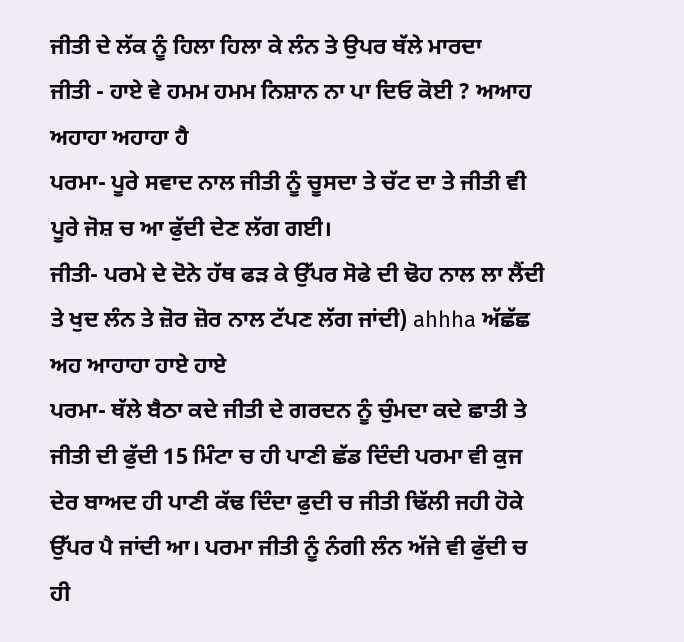ਜੀਤੀ ਦੇ ਲੱਕ ਨੂੰ ਹਿਲਾ ਹਿਲਾ ਕੇ ਲੰਨ ਤੇ ਉਪਰ ਥੱਲੇ ਮਾਰਦਾ
ਜੀਤੀ - ਹਾਏ ਵੇ ਹਮਮ ਹਮਮ ਨਿਸ਼ਾਨ ਨਾ ਪਾ ਦਿਓ ਕੋਈ ? ਅਆਹ ਅਹਾਹਾ ਅਹਾਹਾ ਹੈ
ਪਰਮਾ- ਪੂਰੇ ਸਵਾਦ ਨਾਲ ਜੀਤੀ ਨੂੰ ਚੂਸਦਾ ਤੇ ਚੱਟ ਦਾ ਤੇ ਜੀਤੀ ਵੀ ਪੂਰੇ ਜੋਸ਼ ਚ ਆ ਫੁੱਦੀ ਦੇਣ ਲੱਗ ਗਈ।
ਜੀਤੀ- ਪਰਮੇ ਦੇ ਦੋਨੇ ਹੱਥ ਫੜ ਕੇ ਉੱਪਰ ਸੋਫੇ ਦੀ ਢੋਹ ਨਾਲ ਲਾ ਲੈਂਦੀ ਤੇ ਖੁਦ ਲੰਨ ਤੇ ਜ਼ੋਰ ਜ਼ੋਰ ਨਾਲ ਟੱਪਣ ਲੱਗ ਜਾਂਦੀ) ahhha ਅੱਛੱਛ ਅਹ ਆਹਾਹਾ ਹਾਏ ਹਾਏ
ਪਰਮਾ- ਥੱਲੇ ਬੈਠਾ ਕਦੇ ਜੀਤੀ ਦੇ ਗਰਦਨ ਨੂੰ ਚੁੰਮਦਾ ਕਦੇ ਛਾਤੀ ਤੇ
ਜੀਤੀ ਦੀ ਫੁੱਦੀ 15 ਮਿੰਟਾ ਚ ਹੀ ਪਾਣੀ ਛੱਡ ਦਿੰਦੀ ਪਰਮਾ ਵੀ ਕੁਜ ਦੇਰ ਬਾਅਦ ਹੀ ਪਾਣੀ ਕੱਢ ਦਿੰਦਾ ਫੁਦੀ ਚ ਜੀਤੀ ਢਿੱਲੀ ਜਹੀ ਹੋਕੇ ਉੱਪਰ ਪੈ ਜਾਂਦੀ ਆ। ਪਰਮਾ ਜੀਤੀ ਨੂੰ ਨੰਗੀ ਲੰਨ ਅੱਜੇ ਵੀ ਫੁੱਦੀ ਚ ਹੀ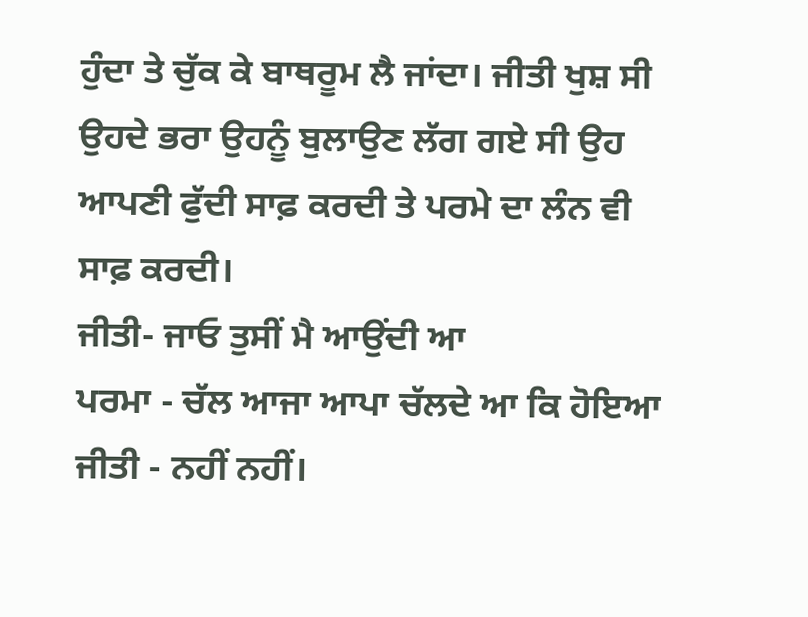ਹੁੰਦਾ ਤੇ ਚੁੱਕ ਕੇ ਬਾਥਰੂਮ ਲੈ ਜਾਂਦਾ। ਜੀਤੀ ਖੁਸ਼ ਸੀ ਉਹਦੇ ਭਰਾ ਉਹਨੂੰ ਬੁਲਾਉਣ ਲੱਗ ਗਏ ਸੀ ਉਹ ਆਪਣੀ ਫੁੱਦੀ ਸਾਫ਼ ਕਰਦੀ ਤੇ ਪਰਮੇ ਦਾ ਲੰਨ ਵੀ ਸਾਫ਼ ਕਰਦੀ।
ਜੀਤੀ- ਜਾਓ ਤੁਸੀਂ ਮੈ ਆਉਂਦੀ ਆ
ਪਰਮਾ - ਚੱਲ ਆਜਾ ਆਪਾ ਚੱਲਦੇ ਆ ਕਿ ਹੋਇਆ
ਜੀਤੀ - ਨਹੀਂ ਨਹੀਂ।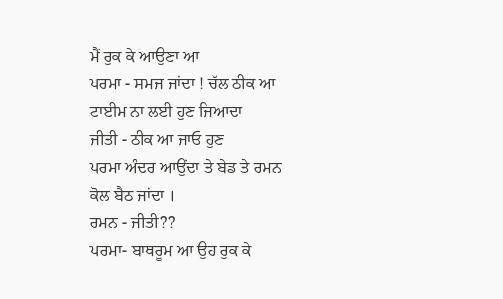ਮੈਂ ਰੁਕ ਕੇ ਆਉਣਾ ਆ
ਪਰਮਾ - ਸਮਜ ਜਾਂਦਾ ! ਚੱਲ ਠੀਕ ਆ ਟਾਈਮ ਨਾ ਲਈ ਹੁਣ ਜਿਆਦਾ
ਜੀਤੀ - ਠੀਕ ਆ ਜਾਓ ਹੁਣ
ਪਰਮਾ ਅੰਦਰ ਆਉਂਦਾ ਤੇ ਬੇਡ ਤੇ ਰਮਨ ਕੋਲ ਬੈਠ ਜਾਂਦਾ ।
ਰਮਨ - ਜੀਤੀ??
ਪਰਮਾ- ਬਾਥਰੂਮ ਆ ਉਹ ਰੁਕ ਕੇ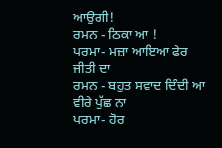ਆਉਗੀ!
ਰਮਨ - ਠਿਕਾ ਆ !
ਪਰਮਾ- ਮਜ਼ਾ ਆਇਆ ਫੇਰ ਜੀਤੀ ਦਾ
ਰਮਨ - ਬਹੁਤ ਸਵਾਦ ਦਿੰਦੀ ਆ ਵੀਰੇ ਪੁੱਛ ਨਾ
ਪਰਮਾ- ਹੋਰ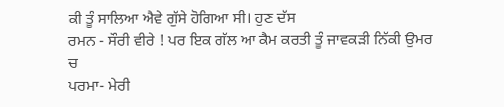ਕੀ ਤੂੰ ਸਾਲਿਆ ਐਵੇ ਗੁੱਸੇ ਹੋਗਿਆ ਸੀ। ਹੁਣ ਦੱਸ
ਰਮਨ - ਸੌਰੀ ਵੀਰੇ ! ਪਰ ਇਕ ਗੱਲ ਆ ਕੈਮ ਕਰਤੀ ਤੂੰ ਜਾਵਕੜੀ ਨਿੱਕੀ ਉਮਰ ਚ
ਪਰਮਾ- ਮੇਰੀ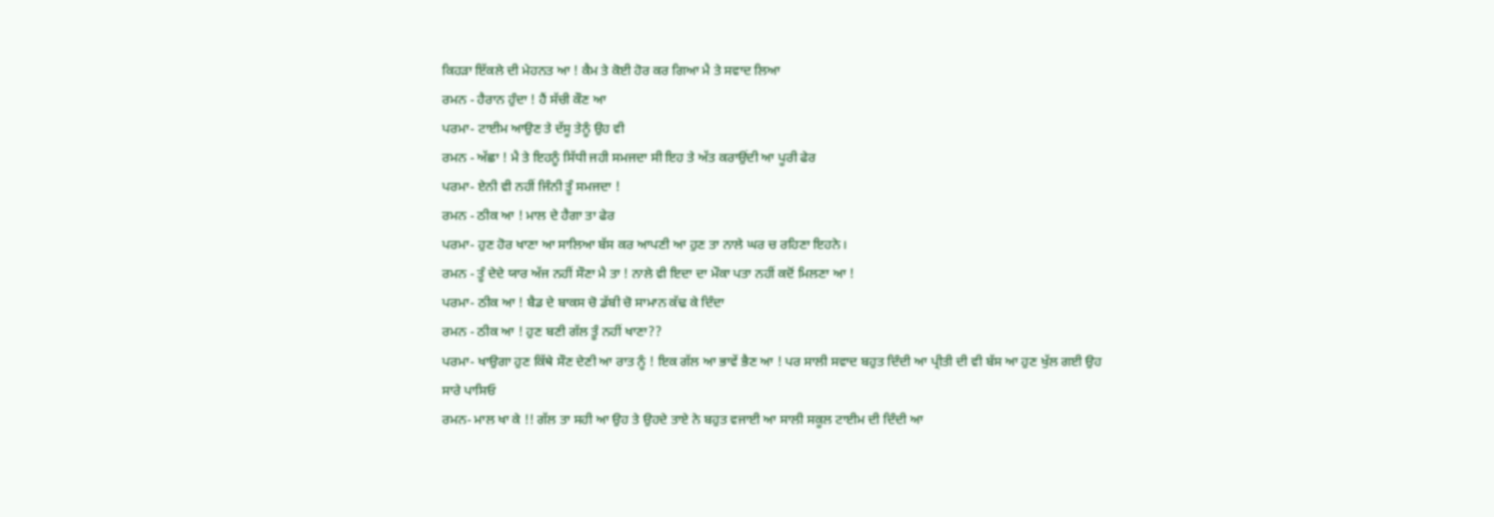ਕਿਹੜਾ ਇੱਕਲੇ ਦੀ ਮੇਹਨਤ ਆ ! ਕੈਮ ਤੇ ਕੋਈ ਹੋਰ ਕਰ ਗਿਆ ਮੈ ਤੇ ਸਵਾਦ ਲਿਆ
ਰਮਨ - ਹੈਰਾਨ ਹੁੰਦਾ ! ਹੈਂ ਸੱਚੀ ਕੌਣ ਆ
ਪਰਮਾ- ਟਾਈਮ ਆਉਣ ਤੇ ਦੱਸੂ ਤੇਨੂੰ ਉਹ ਵੀ
ਰਮਨ - ਅੱਛਾ ! ਮੈ ਤੇ ਇਹਨੂੰ ਸਿੱਧੀ ਜਹੀ ਸਮਜਦਾ ਸੀ ਇਹ ਤੇ ਅੱਤ ਕਰਾਉਂਦੀ ਆ ਪੂਰੀ ਫੇਰ
ਪਰਮਾ- ਏਨੀ ਵੀ ਨਹੀਂ ਜਿੰਨੀ ਤੂੰ ਸਮਜਦਾ !
ਰਮਨ - ਠੀਕ ਆ ! ਮਾਲ ਦੇ ਹੈਗਾ ਤਾ ਫੇਰ
ਪਰਮਾ- ਹੁਣ ਹੋਰ ਖਾਣਾ ਆ ਸਾਲਿਆ ਬੱਸ ਕਰ ਆਪਣੀ ਆ ਹੁਣ ਤਾ ਨਾਲੇ ਘਰ ਚ ਰਹਿਣਾ ਇਹਨੇ।
ਰਮਨ - ਤੂੰ ਦੇਦੇ ਯਾਰ ਅੱਜ ਨਹੀਂ ਸੌਣਾ ਮੈ ਤਾ ! ਨਾਲੇ ਵੀ ਇਦਾ ਦਾ ਮੌਕਾ ਪਤਾ ਨਹੀਂ ਕਦੋਂ ਮਿਲਣਾ ਆ !
ਪਰਮਾ- ਠੀਕ ਆ ! ਬੈਡ ਦੇ ਬਾਕਸ ਚੋ ਡੱਬੀ ਚੋ ਸਾਮਾਨ ਕੱਢ ਕੇ ਦਿੰਦਾ
ਰਮਨ - ਠੀਕ ਆ ! ਹੁਣ ਬਣੀ ਗੱਲ ਤੂੰ ਨਹੀਂ ਖਾਣਾ??
ਪਰਮਾ- ਖਾਉਗਾ ਹੁਣ ਕਿੱਥੇ ਸੌਣ ਦੇਣੀ ਆ ਰਾਤ ਨੂੰ ! ਇਕ ਗੱਲ ਆ ਭਾਵੇਂ ਭੈਣ ਆ ! ਪਰ ਸਾਲੀ ਸਵਾਦ ਬਹੁਤ ਦਿੰਦੀ ਆ ਪ੍ਰੀਤੀ ਦੀ ਵੀ ਬੱਸ ਆ ਹੁਣ ਖੁੱਲ ਗਈ ਉਹ ਸਾਰੇ ਪਾਸਿਓ
ਰਮਨ- ਮਾਲ ਖਾ ਕੇ !! ਗੱਲ ਤਾ ਸਹੀ ਆ ਉਹ ਤੇ ਉਹਦੇ ਤਾਏ ਨੇ ਬਹੁਤ ਵਜਾਈ ਆ ਸਾਲੀ ਸਕੂਲ ਟਾਈਮ ਦੀ ਦਿੰਦੀ ਆ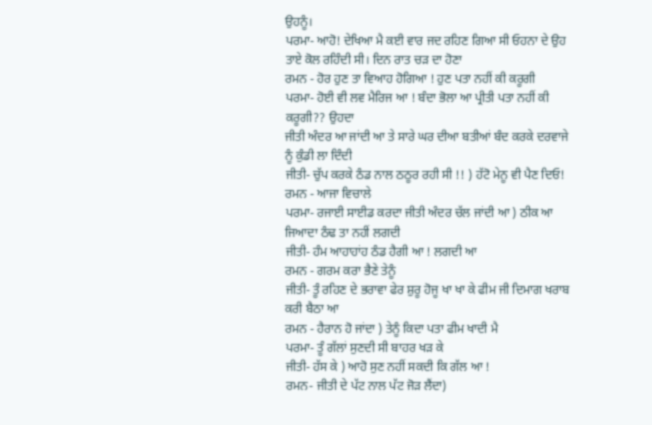ਉਹਨੂੰ।
ਪਰਮਾ- ਆਹੋ! ਦੇਖਿਆ ਮੈ ਕਈ ਵਾਰ ਜਦ ਰਹਿਣ ਗਿਆ ਸੀ ਓਹਨਾ ਦੇ ਉਹ ਤਾਏ ਕੋਲ ਰਹਿੰਦੀ ਸੀ। ਦਿਨ ਰਾਤ ਚੜ ਦਾ ਹੋਣਾ
ਰਮਨ - ਹੋਰ ਹੁਣ ਤਾ ਵਿਆਹ ਹੋਗਿਆ ! ਹੁਣ ਪਤਾ ਨਹੀਂ ਕੀ ਕਰੂਗੀ
ਪਰਮਾ- ਹੋਈ ਵੀ ਲਵ ਮੈਰਿਜ ਆ ! ਬੰਦਾ ਭੋਲਾ ਆ ਪ੍ਰੀਤੀ ਪਤਾ ਨਹੀਂ ਕੀ ਕਰੂਗੀ?? ਉਹਦਾ
ਜੀਤੀ ਅੰਦਰ ਆ ਜਾਂਦੀ ਆ ਤੇ ਸਾਰੇ ਘਰ ਦੀਆ ਬਤੀਆਂ ਬੰਦ ਕਰਕੇ ਦਰਵਾਜੇ ਨੂੰ ਕੁੰਡੀ ਲਾ ਦਿੰਦੀ
ਜੀਤੀ- ਚੁੱਪ ਕਰਕੇ ਠੰਡ ਨਾਲ ਠਠੂਰ ਰਹੀ ਸੀ !! ) ਹੱਟੋ ਮੇਨੂ ਵੀ ਪੈਣ ਦਿਓ!
ਰਮਨ - ਆਜਾ ਵਿਚਾਲੇ
ਪਰਮਾ- ਰਜਾਈ ਸਾਈਡ ਕਰਦਾ ਜੀਤੀ ਅੰਦਰ ਚੱਲ ਜਾਂਦੀ ਆ ) ਠੀਕ ਆ ਜਿਆਦਾ ਠੰਢ ਤਾ ਨਹੀਂ ਲਗਦੀ
ਜੀਤੀ- ਹੰਮ ਆਹਾਹਾਂਹ ਠੰਡ ਹੈਗੀ ਆ ! ਲਗਦੀ ਆ
ਰਮਨ - ਗਰਮ ਕਰਾ ਭੈਣੇ ਤੇਨੂੰ
ਜੀਤੀ- ਤੂੰ ਰਹਿਣ ਦੇ ਭਰਾਵਾ ਫੇਰ ਸ਼ੁਰੂ ਹੋਜੂ ਖਾ ਖਾ ਕੇ ਫੀਮ ਜੀ ਦਿਮਾਗ ਖਰਾਬ ਕਰੀ ਬੈਠਾ ਆ
ਰਮਨ - ਹੈਰਾਨ ਹੋ ਜਾਂਦਾ ) ਤੇਨੂੰ ਕਿਦਾ ਪਤਾ ਫੀਮ ਖਾਦੀ ਮੈ
ਪਰਮਾ- ਤੂੰ ਗੱਲਾਂ ਸੁਣਦੀ ਸੀ ਬਾਹਰ ਖੜ ਕੇ
ਜੀਤੀ- ਹੱਸ ਕੇ ) ਆਹੋ ਸੁਣ ਨਹੀਂ ਸਕਦੀ ਕਿ ਗੱਲ ਆ !
ਰਮਨ- ਜੀਤੀ ਦੇ ਪੱਟ ਨਾਲ ਪੱਟ ਜੋੜ ਲੈਂਦਾ)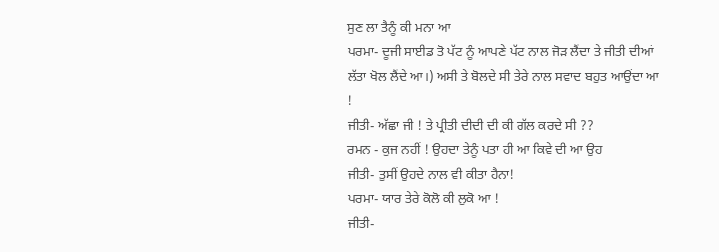ਸੁਣ ਲਾ ਤੈਨੂੰ ਕੀ ਮਨਾ ਆ
ਪਰਮਾ- ਦੂਜੀ ਸਾਈਡ ਤੋ ਪੱਟ ਨੂੰ ਆਪਣੇ ਪੱਟ ਨਾਲ ਜੋੜ ਲੈਂਦਾ ਤੇ ਜੀਤੀ ਦੀਆਂ ਲੱਤਾ ਖੋਲ ਲੈਂਦੇ ਆ।) ਅਸੀ ਤੇ ਬੋਲਦੇ ਸੀ ਤੇਰੇ ਨਾਲ ਸਵਾਦ ਬਹੁਤ ਆਉਂਦਾ ਆ !
ਜੀਤੀ- ਅੱਛਾ ਜੀ ! ਤੇ ਪ੍ਰੀਤੀ ਦੀਦੀ ਦੀ ਕੀ ਗੱਲ ਕਰਦੇ ਸੀ ??
ਰਮਨ - ਕੁਜ ਨਹੀਂ ! ਉਹਦਾ ਤੇਨੂੰ ਪਤਾ ਹੀ ਆ ਕਿਵੇ ਦੀ ਆ ਉਹ
ਜੀਤੀ- ਤੁਸੀਂ ਉਹਦੇ ਨਾਲ ਵੀ ਕੀਤਾ ਹੈਨਾ!
ਪਰਮਾ- ਯਾਰ ਤੇਰੇ ਕੋਲੋ ਕੀ ਲੁਕੋ ਆ !
ਜੀਤੀ-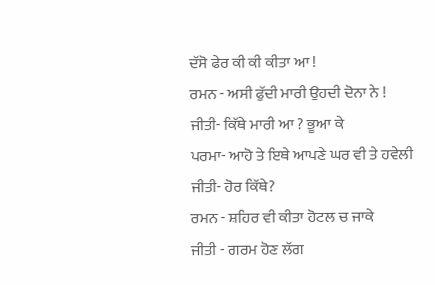ਦੱਸੋ ਫੇਰ ਕੀ ਕੀ ਕੀਤਾ ਆ !
ਰਮਨ - ਅਸੀ ਫੁੱਦੀ ਮਾਰੀ ਉਹਦੀ ਦੋਨਾ ਨੇ !
ਜੀਤੀ- ਕਿੱਥੇ ਮਾਰੀ ਆ ? ਭੂਆ ਕੇ
ਪਰਮਾ- ਆਹੋ ਤੇ ਇਥੇ ਆਪਣੇ ਘਰ ਵੀ ਤੇ ਹਵੇਲੀ
ਜੀਤੀ- ਹੋਰ ਕਿੱਥੇ?
ਰਮਨ - ਸ਼ਹਿਰ ਵੀ ਕੀਤਾ ਹੋਟਲ ਚ ਜਾਕੇ
ਜੀਤੀ - ਗਰਮ ਹੋਣ ਲੱਗ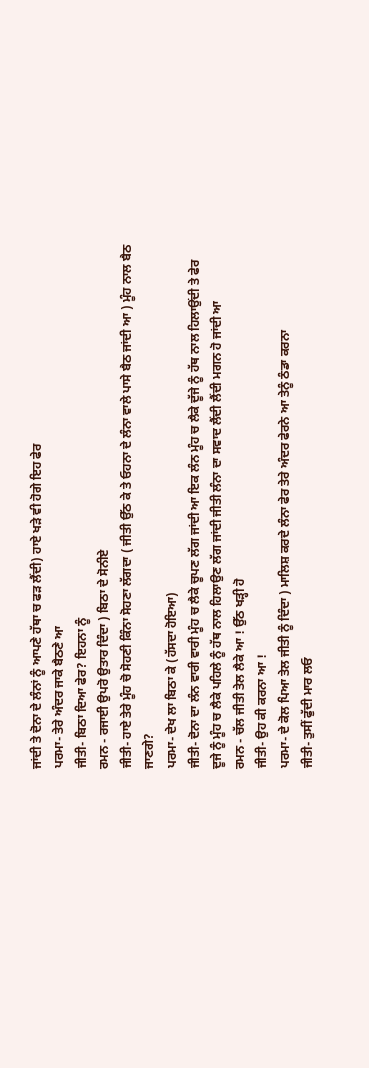ਜਾਂਦੀ ਤੇ ਦੋਨਾ ਦੇ ਲੰਨਾਂ ਨੂੰ ਆਪਣੇ ਹੱਥਾ ਚ ਫੜ ਲੈਂਦੀ) ਹਾਏ ਖੜੇ ਵੀ ਹੋਗੇ ਇਹ ਫੇਰ
ਪਰਮਾ- ਤੇਰੇ ਅੰਦਰ ਜਾਕੇ ਬੈਠਣੇ ਆ
ਜੀਤੀ- ਬਿਠਾ ਦਿਆ ਫੇਰ? ਇਹਨਾ ਨੂੰ
ਰਮਨ - ਰਜਾਈ ਉਪਰੋ ਉਤਾਰ ਦਿੰਦਾ ) ਬਿਠਾ ਦੇ ਸੋਨੀਏ
ਜੀਤੀ- ਹਾਏ ਤੇਰੇ ਮੂੰਹ ਚੋ ਸੋਹਣੀ ਕਿੰਨਾ ਸੋਹਣਾ ਲੱਗਦਾ ( ਜੀਤੀ ਉੱਠ ਕੇ ਤੇ ਓਹਨਾ ਦੇ ਲੰਨਾ ਵਾਲੇ ਪਾਸੇ ਬੈਠ ਜਾਂਦੀ ਆ ) ਮੂੰਹ ਨਾਲ ਬੈਠ ਜਾਣਗੇ?
ਪਰਮਾ- ਦੇਖ ਲਾ ਬਿਠਾ ਕੇ (ਹੱਸਦਾ ਹੋਇਆ)
ਜੀਤੀ- ਦੋਨਾ ਦਾ ਲੰਨ ਵਾਰੀ ਵਾਰੀ ਮੂੰਹ ਚ ਲੈਕੇ ਚੂਪਣ ਲੱਗ ਜਾਂਦੀ ਆ ਇਕ ਲੰਨ ਮੂੰਹ ਚ ਲੈਕੇ ਦੂੱਜੇ ਨੂੰ ਹੱਥ ਨਾਲ ਹਿਲਾਉਂਦੀ ਤੇ ਫੇਰ ਦੂਜੇ ਨੂੰ ਮੂੰਹ ਚ ਲੈਕੇ ਪਹਿਲੇ ਨੂੰ ਹੱਥ ਨਾਲ ਹਿਲਾਉਣ ਲੱਗ ਜਾਂਦੀ ਜੀਤੀ ਲੰਨਾ ਦਾ ਸਵਾਦ ਲੈਂਦੀ ਲੈਂਦੀ ਮਗਨ ਹੋ ਜਾਂਦੀ ਆ
ਰਮਨ - ਚੱਲ ਜੀਤੀ ਤੇਲ ਲੈਕੇ ਆ ! ਉੱਠ ਖੜ੍ਹੀ ਹੋ
ਜੀਤੀ- ਉਹ ਕੀ ਕਰਨਾ ਆ !
ਪਰਮਾ- ਦੇ ਕੋਲ ਪਿਆ ਤੇਲ ਜੀਤੀ ਨੂੰ ਦਿੰਦਾ ) ਮਾਲਿਸ਼ ਕਰਦੇ ਲੰਨਾ ਫੇਰ ਤੇਰੇ ਅੰਦਰ ਫੇਰਨੇ ਆ ਤੇਨੂੰ ਠੰਡਾ ਕਰਨਾ
ਜੀਤੀ- ਤੁਸੀਂ ਫੁੱਦੀ ਮਾਰ ਲਓ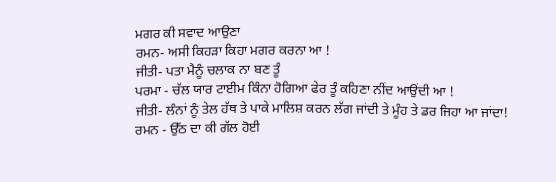ਮਗਰ ਕੀ ਸਵਾਦ ਆਉਣਾ
ਰਮਨ- ਅਸੀ ਕਿਹੜਾ ਕਿਹਾ ਮਗਰ ਕਰਨਾ ਆ !
ਜੀਤੀ- ਪਤਾ ਮੈਨੂੰ ਚਲਾਕ ਨਾ ਬਣ ਤੂੰ
ਪਰਮਾ - ਚੱਲ ਯਾਰ ਟਾਈਮ ਕਿੰਨਾ ਹੋਗਿਆ ਫੇਰ ਤੂੰ ਕਹਿਣਾ ਨੀਂਦ ਆਉਂਦੀ ਆ !
ਜੀਤੀ- ਲੰਨਾਂ ਨੂੰ ਤੇਲ ਹੱਥ ਤੇ ਪਾਕੇ ਮਾਲਿਸ਼ ਕਰਨ ਲੱਗ ਜਾਂਦੀ ਤੇ ਮੂੰਹ ਤੇ ਡਰ ਜਿਹਾ ਆ ਜਾਂਦਾ!
ਰਮਨ - ਉੱਠ ਦਾ ਕੀ ਗੱਲ ਹੋਈ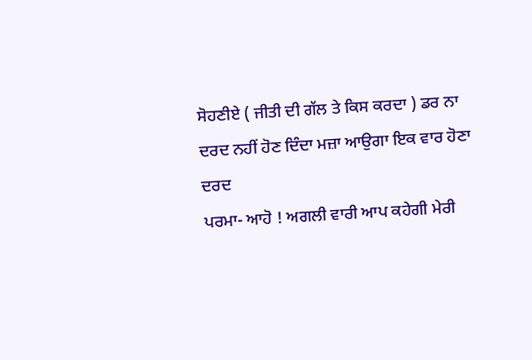ਸੋਹਣੀਏ ( ਜੀਤੀ ਦੀ ਗੱਲ ਤੇ ਕਿਸ ਕਰਦਾ ) ਡਰ ਨਾ ਦਰਦ ਨਹੀਂ ਹੋਣ ਦਿੰਦਾ ਮਜ਼ਾ ਆਉਗਾ ਇਕ ਵਾਰ ਹੋਣਾ ਦਰਦ
ਪਰਮਾ- ਆਹੋ ! ਅਗਲੀ ਵਾਰੀ ਆਪ ਕਹੇਗੀ ਮੇਰੀ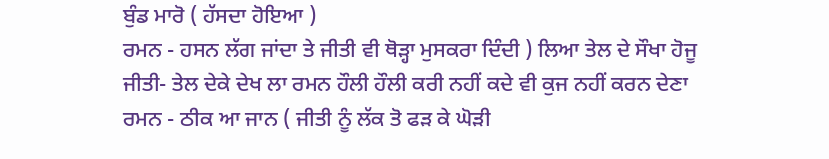ਬੁੰਡ ਮਾਰੋ ( ਹੱਸਦਾ ਹੋਇਆ )
ਰਮਨ - ਹਸਨ ਲੱਗ ਜਾਂਦਾ ਤੇ ਜੀਤੀ ਵੀ ਥੋੜ੍ਹਾ ਮੁਸਕਰਾ ਦਿੰਦੀ ) ਲਿਆ ਤੇਲ ਦੇ ਸੌਖਾ ਹੋਜੂ
ਜੀਤੀ- ਤੇਲ ਦੇਕੇ ਦੇਖ ਲਾ ਰਮਨ ਹੌਲੀ ਹੌਲੀ ਕਰੀ ਨਹੀਂ ਕਦੇ ਵੀ ਕੁਜ ਨਹੀਂ ਕਰਨ ਦੇਣਾ
ਰਮਨ - ਠੀਕ ਆ ਜਾਨ ( ਜੀਤੀ ਨੂੰ ਲੱਕ ਤੋ ਫੜ ਕੇ ਘੋੜੀ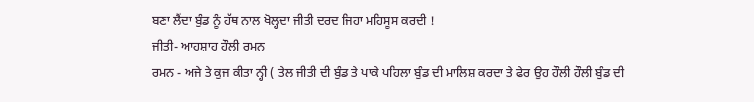ਬਣਾ ਲੈਂਦਾ ਬੁੰਡ ਨੂੰ ਹੱਥ ਨਾਲ ਖੋਲ੍ਹਦਾ ਜੀਤੀ ਦਰਦ ਜਿਹਾ ਮਹਿਸੂਸ ਕਰਦੀ !
ਜੀਤੀ- ਆਹਸ਼ਾਹ ਹੌਲੀ ਰਮਨ
ਰਮਨ - ਅਜੇ ਤੇ ਕੁਜ ਕੀਤਾ ਨ੍ਹੀ ( ਤੇਲ ਜੀਤੀ ਦੀ ਬੁੰਡ ਤੇ ਪਾਕੇ ਪਹਿਲਾ ਬੁੰਡ ਦੀ ਮਾਲਿਸ਼ ਕਰਦਾ ਤੇ ਫੇਰ ਉਹ ਹੌਲੀ ਹੌਲੀ ਬੁੰਡ ਦੀ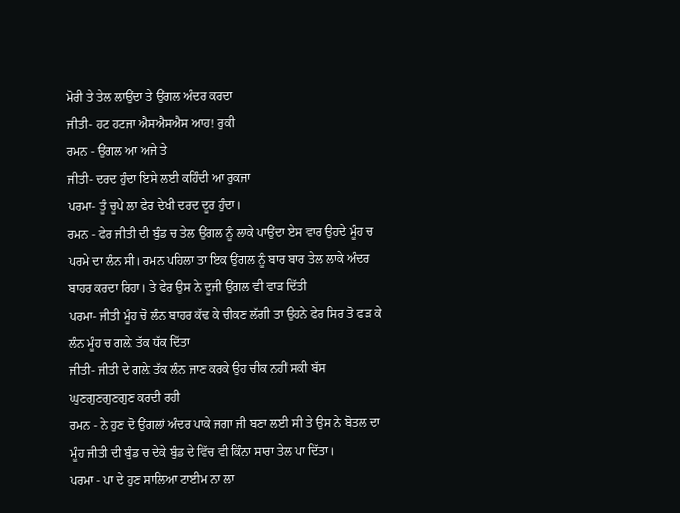ਮੋਰੀ ਤੇ ਤੇਲ ਲਾਉਂਦਾ ਤੇ ਉਂਗਲ ਅੰਦਰ ਕਰਦਾ
ਜੀਤੀ- ਹਟ ਹਟਜਾ ਐਸਐਸਐਸ ਆਹ! ਰੁਕੀ
ਰਮਨ - ਉਂਗਲ ਆ ਅਜੇ ਤੇ
ਜੀਤੀ- ਦਰਦ ਹੁੰਦਾ ਇਸੇ ਲਈ ਕਹਿੰਦੀ ਆ ਰੁਕਜਾ
ਪਰਮਾ- ਤੂੰ ਚੂਪੇ ਲਾ ਫੇਰ ਦੇਖੀ ਦਰਦ ਦੂਰ ਹੁੰਦਾ।
ਰਮਨ - ਫੇਰ ਜੀਤੀ ਦੀ ਬੁੰਡ ਚ ਤੇਲ ਉਂਗਲ ਨੂੰ ਲਾਕੇ ਪਾਉਂਦਾ ਏਸ ਵਾਰ ਉਹਦੇ ਮੂੰਹ ਚ ਪਰਮੇ ਦਾ ਲੰਨ ਸੀ। ਰਮਨ ਪਹਿਲਾ ਤਾ ਇਕ ਉਂਗਲ ਨੂੰ ਬਾਰ ਬਾਰ ਤੇਲ ਲਾਕੇ ਅੰਦਰ ਬਾਹਰ ਕਰਦਾ ਰਿਹਾ। ਤੇ ਫੇਰ ਉਸ ਨੇ ਦੂਜੀ ਉਂਗਲ ਵੀ ਵਾੜ ਦਿੱਤੀ
ਪਰਮਾ- ਜੀਤੀ ਮੂੰਹ ਚੋ ਲੰਨ ਬਾਹਰ ਕੱਢ ਕੇ ਚੀਕਣ ਲੱਗੀ ਤਾ ਉਹਨੇ ਫੇਰ ਸਿਰ ਤੋ ਫੜ ਕੇ ਲੰਨ ਮੂੰਹ ਚ ਗਲ਼ੇ ਤੱਕ ਧੱਕ ਦਿੱਤਾ
ਜੀਤੀ- ਜੀਤੀ ਦੇ ਗਲ਼ੇ ਤੱਕ ਲੰਨ ਜਾਣ ਕਰਕੇ ਉਹ ਚੀਕ ਨਹੀਂ ਸਕੀ ਬੱਸ ਘੁਣਗੁਣਗੁਣਗੁਣ ਕਰਦੀ ਰਹੀ
ਰਮਨ - ਨੇ ਹੁਣ ਦੋ ਉਂਗਲਾਂ ਅੰਦਰ ਪਾਕੇ ਜਗਾ ਜੀ ਬਣਾ ਲਈ ਸੀ ਤੇ ਉਸ ਨੇ ਬੋਤਲ ਦਾ ਮੂੰਹ ਜੀਤੀ ਦੀ ਬੁੰਡ ਚ ਦੇਕੇ ਬੁੰਡ ਦੇ ਵਿੱਚ ਵੀ ਕਿੰਨਾ ਸਾਰਾ ਤੇਲ ਪਾ ਦਿੱਤਾ।
ਪਰਮਾ - ਪਾ ਦੇ ਹੁਣ ਸਾਲਿਆ ਟਾਈਮ ਨਾ ਲਾ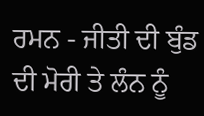ਰਮਨ - ਜੀਤੀ ਦੀ ਬੁੰਡ ਦੀ ਮੋਰੀ ਤੇ ਲੰਨ ਨੂੰ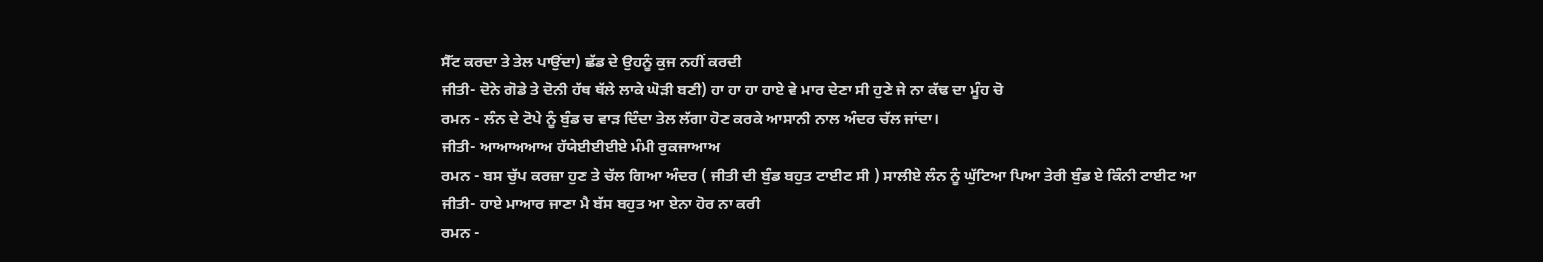ਸੈੱਟ ਕਰਦਾ ਤੇ ਤੇਲ ਪਾਉਂਦਾ) ਛੱਡ ਦੇ ਉਹਨੂੰ ਕੁਜ ਨਹੀਂ ਕਰਦੀ
ਜੀਤੀ- ਦੋਨੇ ਗੋਡੇ ਤੇ ਦੋਨੀ ਹੱਥ ਥੱਲੇ ਲਾਕੇ ਘੋੜੀ ਬਣੀ) ਹਾ ਹਾ ਹਾ ਹਾਏ ਵੇ ਮਾਰ ਦੇਣਾ ਸੀ ਹੁਣੇ ਜੇ ਨਾ ਕੱਢ ਦਾ ਮੂੰਹ ਚੋ
ਰਮਨ - ਲੰਨ ਦੇ ਟੋਪੇ ਨੂੰ ਬੁੰਡ ਚ ਵਾੜ ਦਿੰਦਾ ਤੇਲ ਲੱਗਾ ਹੋਣ ਕਰਕੇ ਆਸਾਨੀ ਨਾਲ ਅੰਦਰ ਚੱਲ ਜਾਂਦਾ।
ਜੀਤੀ- ਆਆਅਆਅ ਹੱਯੇਈਈਈਏ ਮੰਮੀ ਰੁਕਜਾਆਅ
ਰਮਨ - ਬਸ ਚੁੱਪ ਕਰਜ਼ਾ ਹੁਣ ਤੇ ਚੱਲ ਗਿਆ ਅੰਦਰ ( ਜੀਤੀ ਦੀ ਬੁੰਡ ਬਹੁਤ ਟਾਈਟ ਸੀ ) ਸਾਲੀਏ ਲੰਨ ਨੂੰ ਘੁੱਟਿਆ ਪਿਆ ਤੇਰੀ ਬੁੰਡ ਏ ਕਿੰਨੀ ਟਾਈਟ ਆ
ਜੀਤੀ- ਹਾਏ ਮਾਆਰ ਜਾਣਾ ਮੈ ਬੱਸ ਬਹੁਤ ਆ ਏਨਾ ਹੋਰ ਨਾ ਕਰੀ
ਰਮਨ -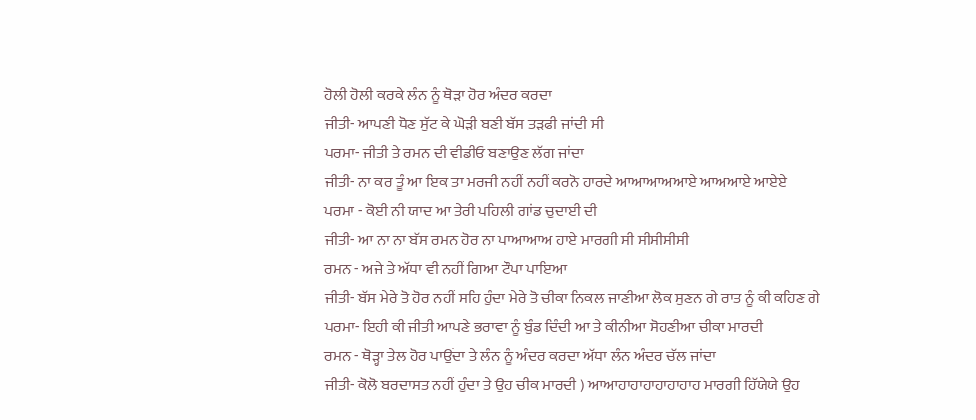ਹੋਲੀ ਹੋਲੀ ਕਰਕੇ ਲੰਨ ਨੂੰ ਥੋੜਾ ਹੋਰ ਅੰਦਰ ਕਰਦਾ
ਜੀਤੀ- ਆਪਣੀ ਧੋਣ ਸੁੱਟ ਕੇ ਘੋੜੀ ਬਣੀ ਬੱਸ ਤੜਫੀ ਜਾਂਦੀ ਸੀ
ਪਰਮਾ- ਜੀਤੀ ਤੇ ਰਮਨ ਦੀ ਵੀਡੀਓ ਬਣਾਉਣ ਲੱਗ ਜਾਂਦਾ
ਜੀਤੀ- ਨਾ ਕਰ ਤੂੰ ਆ ਇਕ ਤਾ ਮਰਜੀ ਨਹੀਂ ਨਹੀਂ ਕਰਨੋ ਹਾਰਦੇ ਆਆਆਅਆਏ ਆਅਆਏ ਆਏਏ
ਪਰਮਾ - ਕੋਈ ਨੀ ਯਾਦ ਆ ਤੇਰੀ ਪਹਿਲੀ ਗਾਂਡ ਚੁਦਾਈ ਦੀ
ਜੀਤੀ- ਆ ਨਾ ਨਾ ਬੱਸ ਰਮਨ ਹੋਰ ਨਾ ਪਾਆਆਅ ਹਾਏ ਮਾਰਗੀ ਸੀ ਸੀਸੀਸੀਸੀ
ਰਮਨ - ਅਜੇ ਤੇ ਅੱਧਾ ਵੀ ਨਹੀਂ ਗਿਆ ਟੌਪਾ ਪਾਇਆ
ਜੀਤੀ- ਬੱਸ ਮੇਰੇ ਤੋ ਹੋਰ ਨਹੀਂ ਸਹਿ ਹੁੰਦਾ ਮੇਰੇ ਤੋ ਚੀਕਾ ਨਿਕਲ ਜਾਣੀਆ ਲੋਕ ਸੁਣਨ ਗੇ ਰਾਤ ਨੂੰ ਕੀ ਕਹਿਣ ਗੇ
ਪਰਮਾ- ਇਹੀ ਕੀ ਜੀਤੀ ਆਪਣੇ ਭਰਾਵਾ ਨੂੰ ਬੁੰਡ ਦਿੰਦੀ ਆ ਤੇ ਕੀਨੀਆ ਸੋਹਣੀਆ ਚੀਕਾ ਮਾਰਦੀ
ਰਮਨ - ਥੋੜ੍ਹਾ ਤੇਲ ਹੋਰ ਪਾਉਂਦਾ ਤੇ ਲੰਨ ਨੂੰ ਅੰਦਰ ਕਰਦਾ ਅੱਧਾ ਲੰਨ ਅੰਦਰ ਚੱਲ ਜਾਂਦਾ
ਜੀਤੀ- ਕੋਲੋ ਬਰਦਾਸਤ ਨਹੀਂ ਹੁੰਦਾ ਤੇ ਉਹ ਚੀਕ ਮਾਰਦੀ ) ਆਆਹਾਹਾਹਾਹਾਹਾਹਾਹ ਮਾਰਗੀ ਹਿੱਯੇਯੇ ਉਹ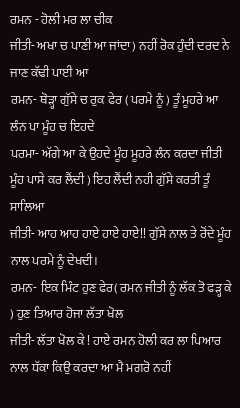ਰਮਨ - ਹੋਲੀ ਮਰ ਲਾ ਚੀਕ
ਜੀਤੀ- ਅਖਾ ਚ ਪਾਣੀ ਆ ਜਾਂਦਾ) ਨਹੀਂ ਰੋਕ ਹੁੰਦੀ ਦਰਦ ਨੇ ਜਾਣ ਕੱਢੀ ਪਾਈ ਆ
ਰਮਨ- ਥੋੜ੍ਹਾ ਗੁੱਸੇ ਚ ਰੁਕ ਫੇਰ ( ਪਰਮੇ ਨੂੰ ) ਤੂੰ ਮੂਹਰੇ ਆ ਲੰਨ ਪਾ ਮੂੰਹ ਚ ਇਹਦੇ
ਪਰਮਾ- ਅੱਗੇ ਆ ਕੇ ਉਹਦੇ ਮੂੰਹ ਮੂਹਰੇ ਲੰਨ ਕਰਦਾ ਜੀਤੀ ਮੂੰਹ ਪਾਸੇ ਕਰ ਲੈਂਦੀ ) ਇਹ ਲੈਂਦੀ ਨਹੀ ਗੁੱਸੇ ਕਰਤੀ ਤੂੰ ਸਾਲਿਆ
ਜੀਤੀ- ਆਹ ਆਹ ਹਾਏ ਹਾਏ ਹਾਏ!! ਗੁੱਸੇ ਨਾਲ ਤੇ ਰੋਂਦੇ ਮੂੰਹ ਨਾਲ ਪਰਮੇ ਨੂੰ ਦੇਖਦੀ।
ਰਮਨ- ਇਕ ਮਿੰਟ ਹੁਣ ਫੇਰ( ਰਮਨ ਜੀਤੀ ਨੂੰ ਲੱਕ ਤੋ ਫੜ੍ਹ ਕੇ ) ਹੁਣ ਤਿਆਰ ਹੋਜਾ ਲੱਤਾ ਖੋਲ
ਜੀਤੀ- ਲੱਤਾ ਖੋਲ ਕੇ ! ਹਾਏ ਰਮਨ ਹੋਲੀ ਕਰ ਲਾ ਪਿਆਰ ਨਾਲ ਧੱਕਾ ਕਿਉ ਕਰਦਾ ਆ ਮੈ ਮਗਰੋ ਨਹੀਂ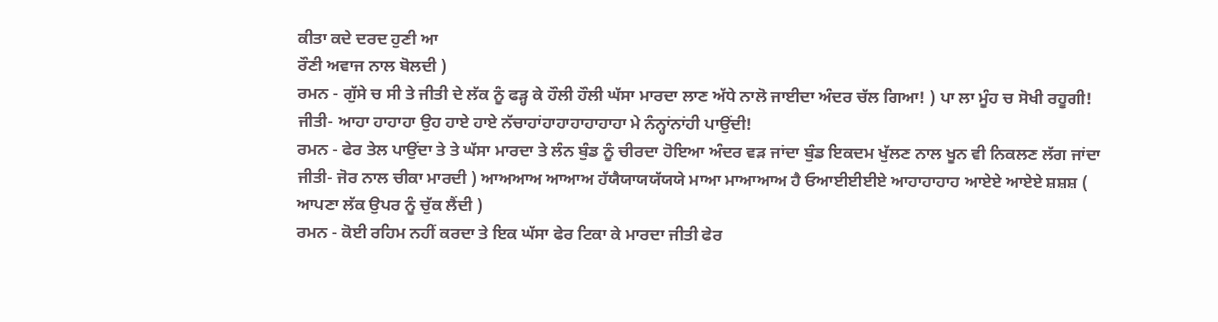ਕੀਤਾ ਕਦੇ ਦਰਦ ਹੁਣੀ ਆ
ਰੌਣੀ ਅਵਾਜ ਨਾਲ ਬੋਲਦੀ )
ਰਮਨ - ਗੁੱਸੇ ਚ ਸੀ ਤੇ ਜੀਤੀ ਦੇ ਲੱਕ ਨੂੰ ਫੜ੍ਹ ਕੇ ਹੌਲੀ ਹੌਲੀ ਘੱਸਾ ਮਾਰਦਾ ਲਾਣ ਅੱਧੇ ਨਾਲੋ ਜਾਈਦਾ ਅੰਦਰ ਚੱਲ ਗਿਆ! ) ਪਾ ਲਾ ਮੂੰਹ ਚ ਸੋਖੀ ਰਹੂਗੀ!
ਜੀਤੀ- ਆਹਾ ਹਾਹਾਹਾ ਉਹ ਹਾਏ ਹਾਏ ਨੱਚਾਹਾਂਹਾਹਾਹਾਹਾਹਾਹਾ ਮੇ ਨੰਨ੍ਹਾਂਨਾਂਹੀ ਪਾਉਂਦੀ!
ਰਮਨ - ਫੇਰ ਤੇਲ ਪਾਉਂਦਾ ਤੇ ਤੇ ਘੱਸਾ ਮਾਰਦਾ ਤੇ ਲੰਨ ਬੁੰਡ ਨੂੰ ਚੀਰਦਾ ਹੋਇਆ ਅੰਦਰ ਵੜ ਜਾਂਦਾ ਬੁੰਡ ਇਕਦਮ ਖੁੱਲਣ ਨਾਲ ਖੂਨ ਵੀ ਨਿਕਲਣ ਲੱਗ ਜਾਂਦਾ
ਜੀਤੀ- ਜੋਰ ਨਾਲ ਚੀਕਾ ਮਾਰਦੀ ) ਆਅਆਅ ਆਆਅ ਹੱਯੈਯਾਯਯੱਯਯੇ ਮਾਆ ਮਾਆਆਅ ਹੈ ਓਆਈਈਈਏ ਆਹਾਹਾਹਾਹ ਆਏਏ ਆਏਏ ਸ਼ਸ਼ਸ਼ ( ਆਪਣਾ ਲੱਕ ਉਪਰ ਨੂੰ ਚੁੱਕ ਲੈਂਦੀ )
ਰਮਨ - ਕੋਈ ਰਹਿਮ ਨਹੀਂ ਕਰਦਾ ਤੇ ਇਕ ਘੱਸਾ ਫੇਰ ਟਿਕਾ ਕੇ ਮਾਰਦਾ ਜੀਤੀ ਫੇਰ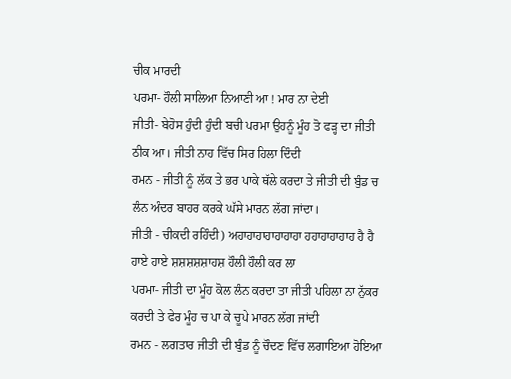ਚੀਕ ਮਾਰਦੀ
ਪਰਮਾ- ਹੌਲੀ ਸਾਲਿਆ ਨਿਆਣੀ ਆ ! ਮਾਰ ਨਾ ਦੇਈ
ਜੀਤੀ- ਬੇਹੋਸ ਹੁੰਦੀ ਹੁੰਦੀ ਬਚੀ ਪਰਮਾ ਉਹਨੂੰ ਮੂੰਹ ਤੋ ਫੜ੍ਹ ਦਾ ਜੀਤੀ ਠੀਕ ਆ। ਜੀਤੀ ਨਾਹ ਵਿੱਚ ਸਿਰ ਹਿਲਾ ਦਿੰਦੀ
ਰਮਨ - ਜੀਤੀ ਨੂੰ ਲੱਕ ਤੇ ਭਰ ਪਾਕੇ ਥੱਲੇ ਕਰਦਾ ਤੇ ਜੀਤੀ ਦੀ ਬੁੰਡ ਚ ਲੰਨ ਅੰਦਰ ਬਾਹਰ ਕਰਕੇ ਘੱਸੇ ਮਾਰਨ ਲੱਗ ਜਾਂਦਾ।
ਜੀਤੀ - ਚੀਕਦੀ ਰਹਿੰਦੀ) ਅਹਾਹਾਹਾਹਾਹਾਹਾਹਾ ਹਹਾਹਾਹਾਹਾਹ ਹੈ ਹੈ ਹਾਏ ਹਾਏ ਸ਼ਸ਼ਸ਼ਸ਼ਸ਼ਾਹਸ਼ ਹੌਲੀ ਹੌਲੀ ਕਰ ਲਾ
ਪਰਮਾ- ਜੀਤੀ ਦਾ ਮੂੰਹ ਕੋਲ ਲੰਨ ਕਰਦਾ ਤਾ ਜੀਤੀ ਪਹਿਲਾ ਨਾ ਨੁੱਕਰ ਕਰਦੀ ਤੇ ਫੇਰ ਮੂੰਹ ਚ ਪਾ ਕੇ ਚੂਪੇ ਮਾਰਨ ਲੱਗ ਜਾਂਦੀ
ਰਮਨ - ਲਗਤਾਰ ਜੀਤੀ ਦੀ ਬੁੰਡ ਨੂੰ ਚੌਦਣ ਵਿੱਚ ਲਗਾਇਆ ਹੋਇਆ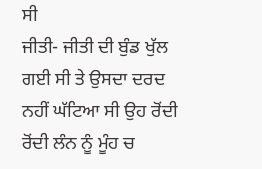ਸੀ
ਜੀਤੀ- ਜੀਤੀ ਦੀ ਬੁੰਡ ਖੁੱਲ ਗਈ ਸੀ ਤੇ ਉਸਦਾ ਦਰਦ ਨਹੀਂ ਘੱਟਿਆ ਸੀ ਉਹ ਰੋਂਦੀ ਰੋਂਦੀ ਲੰਨ ਨੂੰ ਮੂੰਹ ਚ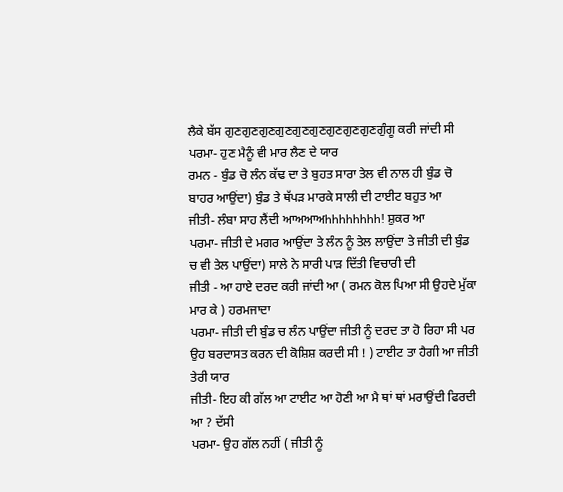ਲੈਕੇ ਬੱਸ ਗੁਣਗੁਣਗੁਣਗੁਣਗੁਣਗੁਣਗੁਣਗੁਣਗੁਣਗੁੰਗੂ ਕਰੀ ਜਾਂਦੀ ਸੀ
ਪਰਮਾ- ਹੁਣ ਮੈਨੂੰ ਵੀ ਮਾਰ ਲੈਣ ਦੇ ਯਾਰ
ਰਮਨ - ਬੁੰਡ ਚੋ ਲੰਨ ਕੱਢ ਦਾ ਤੇ ਬੁਹਤ ਸਾਰਾ ਤੇਲ ਵੀ ਨਾਲ ਹੀ ਬੁੰਡ ਚੋ ਬਾਹਰ ਆਉਂਦਾ) ਬੁੰਡ ਤੇ ਥੱਪੜ ਮਾਰਕੇ ਸਾਲੀ ਦੀ ਟਾਈਟ ਬਹੁਤ ਆ
ਜੀਤੀ- ਲੰਬਾ ਸਾਹ ਲੈਂਦੀ ਆਅਆਅhhhhhhhh! ਸ਼ੁਕਰ ਆ
ਪਰਮਾ- ਜੀਤੀ ਦੇ ਮਗਰ ਆਉਂਦਾ ਤੇ ਲੰਨ ਨੂੰ ਤੇਲ ਲਾਉਂਦਾ ਤੇ ਜੀਤੀ ਦੀ ਬੁੰਡ ਚ ਵੀ ਤੇਲ ਪਾਉਂਦਾ) ਸਾਲੇ ਨੇ ਸਾਰੀ ਪਾੜ ਦਿੱਤੀ ਵਿਚਾਰੀ ਦੀ
ਜੀਤੀ - ਆ ਹਾਏ ਦਰਦ ਕਰੀ ਜਾਂਦੀ ਆ ( ਰਮਨ ਕੋਲ ਪਿਆ ਸੀ ਉਹਦੇ ਮੁੱਕਾ ਮਾਰ ਕੇ ) ਹਰਮਜਾਦਾ
ਪਰਮਾ- ਜੀਤੀ ਦੀ ਬੁੰਡ ਚ ਲੰਨ ਪਾਉਂਦਾ ਜੀਤੀ ਨੂੰ ਦਰਦ ਤਾ ਹੋ ਰਿਹਾ ਸੀ ਪਰ ਉਹ ਬਰਦਾਸਤ ਕਰਨ ਦੀ ਕੋਸ਼ਿਸ਼ ਕਰਦੀ ਸੀ ! ) ਟਾਈਟ ਤਾ ਹੈਗੀ ਆ ਜੀਤੀ ਤੇਰੀ ਯਾਰ
ਜੀਤੀ- ਇਹ ਕੀ ਗੱਲ ਆ ਟਾਈਟ ਆ ਹੋਣੀ ਆ ਮੈ ਥਾਂ ਥਾਂ ਮਰਾਉਂਦੀ ਫਿਰਦੀ ਆ ? ਦੱਸੀ
ਪਰਮਾ- ਉਹ ਗੱਲ ਨਹੀਂ ( ਜੀਤੀ ਨੂੰ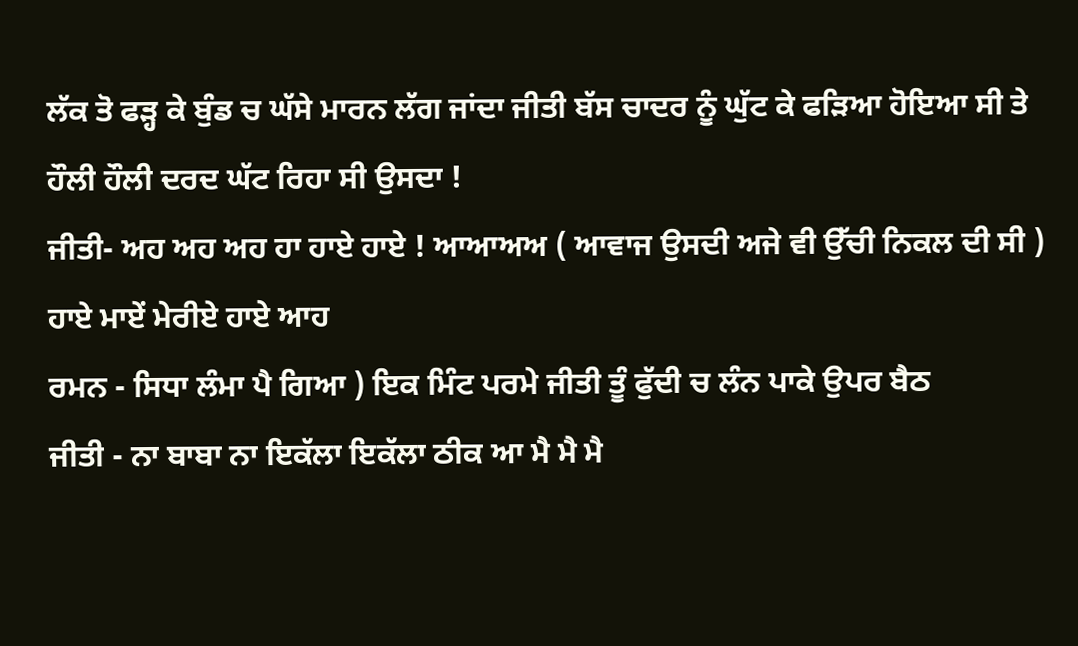ਲੱਕ ਤੋ ਫੜ੍ਹ ਕੇ ਬੁੰਡ ਚ ਘੱਸੇ ਮਾਰਨ ਲੱਗ ਜਾਂਦਾ ਜੀਤੀ ਬੱਸ ਚਾਦਰ ਨੂੰ ਘੁੱਟ ਕੇ ਫੜਿਆ ਹੋਇਆ ਸੀ ਤੇ ਹੌਲੀ ਹੌਲੀ ਦਰਦ ਘੱਟ ਰਿਹਾ ਸੀ ਉਸਦਾ !
ਜੀਤੀ- ਅਹ ਅਹ ਅਹ ਹਾ ਹਾਏ ਹਾਏ ! ਆਆਅਅ ( ਆਵਾਜ ਉਸਦੀ ਅਜੇ ਵੀ ਉੱਚੀ ਨਿਕਲ ਦੀ ਸੀ ) ਹਾਏ ਮਾਏਂ ਮੇਰੀਏ ਹਾਏ ਆਹ
ਰਮਨ - ਸਿਧਾ ਲੰਮਾ ਪੈ ਗਿਆ ) ਇਕ ਮਿੰਟ ਪਰਮੇ ਜੀਤੀ ਤੂੰ ਫੁੱਦੀ ਚ ਲੰਨ ਪਾਕੇ ਉਪਰ ਬੈਠ
ਜੀਤੀ - ਨਾ ਬਾਬਾ ਨਾ ਇਕੱਲਾ ਇਕੱਲਾ ਠੀਕ ਆ ਮੈ ਮੈ ਮੈ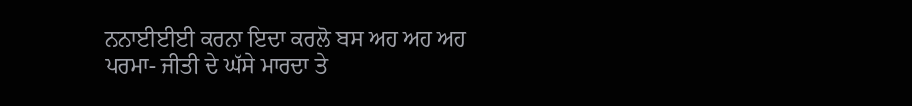ਨਨਾਈਈਈ ਕਰਨਾ ਇਦਾ ਕਰਲੋ ਬਸ ਅਹ ਅਹ ਅਹ
ਪਰਮਾ- ਜੀਤੀ ਦੇ ਘੱਸੇ ਮਾਰਦਾ ਤੇ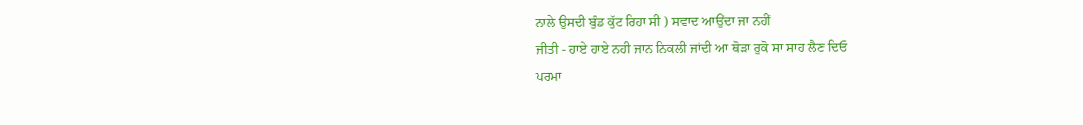ਨਾਲੇ ਉਸਦੀ ਬੁੰਡ ਕੁੱਟ ਰਿਹਾ ਸੀ ) ਸਵਾਦ ਆਉਂਦਾ ਜਾ ਨਹੀਂ
ਜੀਤੀ - ਹਾਏ ਹਾਏ ਨਹੀ ਜਾਨ ਨਿਕਲੀ ਜਾਂਦੀ ਆ ਥੋੜਾ ਰੁਕੋ ਸਾ ਸਾਹ ਲੈਣ ਦਿਓ
ਪਰਮਾ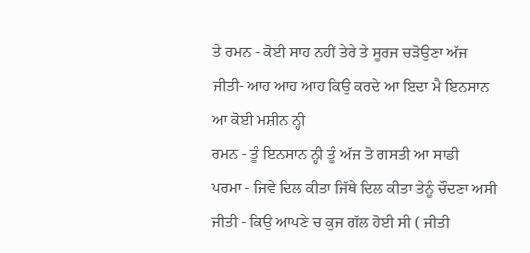ਤੇ ਰਮਨ - ਕੋਈ ਸਾਹ ਨਹੀਂ ਤੇਰੇ ਤੇ ਸੂਰਜ ਚੜੋਉਣਾ ਅੱਜ
ਜੀਤੀ- ਆਹ ਆਹ ਆਹ ਕਿਉ ਕਰਦੇ ਆ ਇਦਾ ਮੈ ਇਨਸਾਨ ਆ ਕੋਈ ਮਸ਼ੀਨ ਨ੍ਹੀ
ਰਮਨ - ਤੂੰ ਇਨਸਾਨ ਨ੍ਹੀ ਤੂੰ ਅੱਜ ਤੋ ਗਸਤੀ ਆ ਸਾਡੀ
ਪਰਮਾ - ਜਿਵੇ ਦਿਲ ਕੀਤਾ ਜਿੱਥੇ ਦਿਲ ਕੀਤਾ ਤੇਨੂੰ ਚੌਦਣਾ ਅਸੀ
ਜੀਤੀ - ਕਿਉ ਆਪਣੇ ਚ ਕੁਜ ਗੱਲ ਹੋਈ ਸੀ ( ਜੀਤੀ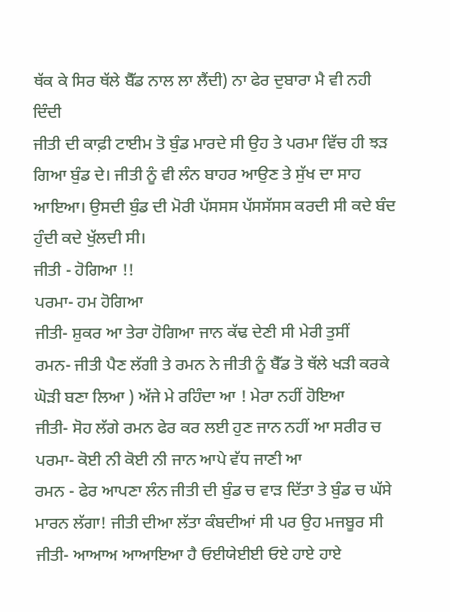ਥੱਕ ਕੇ ਸਿਰ ਥੱਲੇ ਬੈੱਡ ਨਾਲ ਲਾ ਲੈਂਦੀ) ਨਾ ਫੇਰ ਦੁਬਾਰਾ ਮੈ ਵੀ ਨਹੀ ਦਿੰਦੀ
ਜੀਤੀ ਦੀ ਕਾਫ਼ੀ ਟਾਈਮ ਤੋ ਬੁੰਡ ਮਾਰਦੇ ਸੀ ਉਹ ਤੇ ਪਰਮਾ ਵਿੱਚ ਹੀ ਝੜ ਗਿਆ ਬੁੰਡ ਦੇ। ਜੀਤੀ ਨੂੰ ਵੀ ਲੰਨ ਬਾਹਰ ਆਉਣ ਤੇ ਸੁੱਖ ਦਾ ਸਾਹ ਆਇਆ। ਉਸਦੀ ਬੁੰਡ ਦੀ ਮੋਰੀ ਪੱਸਸਸ ਪੱਸਸੱਸਸ ਕਰਦੀ ਸੀ ਕਦੇ ਬੰਦ ਹੁੰਦੀ ਕਦੇ ਖੁੱਲਦੀ ਸੀ।
ਜੀਤੀ - ਹੋਗਿਆ !!
ਪਰਮਾ- ਹਮ ਹੋਗਿਆ
ਜੀਤੀ- ਸ਼ੁਕਰ ਆ ਤੇਰਾ ਹੋਗਿਆ ਜਾਨ ਕੱਢ ਦੇਣੀ ਸੀ ਮੇਰੀ ਤੁਸੀਂ
ਰਮਨ- ਜੀਤੀ ਪੈਣ ਲੱਗੀ ਤੇ ਰਮਨ ਨੇ ਜੀਤੀ ਨੂੰ ਬੈੱਡ ਤੋ ਥੱਲੇ ਖੜੀ ਕਰਕੇ ਘੋੜੀ ਬਣਾ ਲਿਆ ) ਅੱਜੇ ਮੇ ਰਹਿੰਦਾ ਆ ! ਮੇਰਾ ਨਹੀਂ ਹੋਇਆ
ਜੀਤੀ- ਸੋਹ ਲੱਗੇ ਰਮਨ ਫੇਰ ਕਰ ਲਈ ਹੁਣ ਜਾਨ ਨਹੀਂ ਆ ਸਰੀਰ ਚ
ਪਰਮਾ- ਕੋਈ ਨੀ ਕੋਈ ਨੀ ਜਾਨ ਆਪੇ ਵੱਧ ਜਾਣੀ ਆ
ਰਮਨ - ਫੇਰ ਆਪਣਾ ਲੰਨ ਜੀਤੀ ਦੀ ਬੁੰਡ ਚ ਵਾੜ ਦਿੱਤਾ ਤੇ ਬੁੰਡ ਚ ਘੱਸੇ ਮਾਰਨ ਲੱਗਾ! ਜੀਤੀ ਦੀਆ ਲੱਤਾ ਕੰਬਦੀਆਂ ਸੀ ਪਰ ਉਹ ਮਜਬੂਰ ਸੀ
ਜੀਤੀ- ਆਆਅ ਆਆਇਆ ਹੈ ਓਈਯੇਈਈ ਓਏ ਹਾਏ ਹਾਏ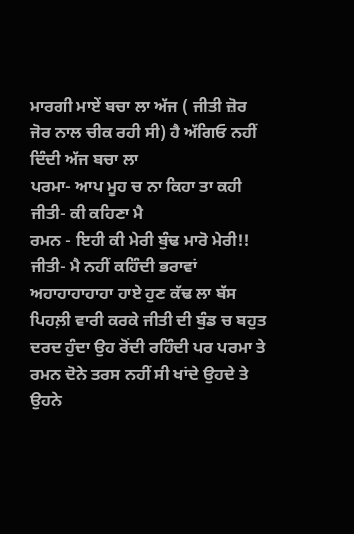ਮਾਰਗੀ ਮਾਏਂ ਬਚਾ ਲਾ ਅੱਜ ( ਜੀਤੀ ਜ਼ੋਰ ਜੋਰ ਨਾਲ ਚੀਕ ਰਹੀ ਸੀ) ਹੈ ਅੱਗਿਓ ਨਹੀਂ ਦਿੰਦੀ ਅੱਜ ਬਚਾ ਲਾ
ਪਰਮਾ- ਆਪ ਮੂਹ ਚ ਨਾ ਕਿਹਾ ਤਾ ਕਹੀ
ਜੀਤੀ- ਕੀ ਕਹਿਣਾ ਮੈ
ਰਮਨ - ਇਹੀ ਕੀ ਮੇਰੀ ਬੁੰਢ ਮਾਰੋ ਮੇਰੀ!!
ਜੀਤੀ- ਮੈ ਨਹੀਂ ਕਹਿੰਦੀ ਭਰਾਵਾਂ ਅਹਾਹਾਹਾਹਾਹਾ ਹਾਏ ਹੁਣ ਕੱਢ ਲਾ ਬੱਸ
ਪਿਹਲ਼ੀ ਵਾਰੀ ਕਰਕੇ ਜੀਤੀ ਦੀ ਬੁੰਡ ਚ ਬਹੁਤ ਦਰਦ ਹੁੰਦਾ ਉਹ ਰੋਂਦੀ ਰਹਿੰਦੀ ਪਰ ਪਰਮਾ ਤੇ ਰਮਨ ਦੋਨੇ ਤਰਸ ਨਹੀਂ ਸੀ ਖਾਂਦੇ ਉਹਦੇ ਤੇ ਉਹਨੇ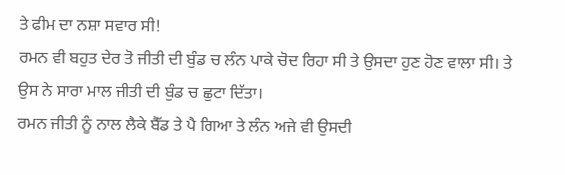ਤੇ ਫੀਮ ਦਾ ਨਸ਼ਾ ਸਵਾਰ ਸੀ!
ਰਮਨ ਵੀ ਬਹੁਤ ਦੇਰ ਤੋ ਜੀਤੀ ਦੀ ਬੁੰਡ ਚ ਲੰਨ ਪਾਕੇ ਚੋਦ ਰਿਹਾ ਸੀ ਤੇ ਉਸਦਾ ਹੁਣ ਹੋਣ ਵਾਲਾ ਸੀ। ਤੇ ਉਸ ਨੇ ਸਾਰਾ ਮਾਲ ਜੀਤੀ ਦੀ ਬੁੰਡ ਚ ਛੁਟਾ ਦਿੱਤਾ।
ਰਮਨ ਜੀਤੀ ਨੂੰ ਨਾਲ ਲੈਕੇ ਬੈੱਡ ਤੇ ਪੈ ਗਿਆ ਤੇ ਲੰਨ ਅਜੇ ਵੀ ਉਸਦੀ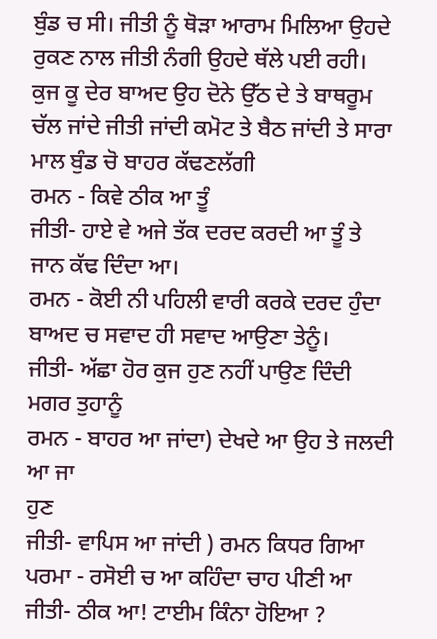ਬੁੰਡ ਚ ਸੀ। ਜੀਤੀ ਨੂੰ ਥੋੜਾ ਆਰਾਮ ਮਿਲਿਆ ਉਹਦੇ ਰੁਕਣ ਨਾਲ ਜੀਤੀ ਨੰਗੀ ਉਹਦੇ ਥੱਲੇ ਪਈ ਰਹੀ।
ਕੁਜ ਕੂ ਦੇਰ ਬਾਅਦ ਉਹ ਦੋਨੇ ਉੱਠ ਦੇ ਤੇ ਬਾਥਰੂਮ ਚੱਲ ਜਾਂਦੇ ਜੀਤੀ ਜਾਂਦੀ ਕਮੋਟ ਤੇ ਬੈਠ ਜਾਂਦੀ ਤੇ ਸਾਰਾ ਮਾਲ ਬੁੰਡ ਚੋ ਬਾਹਰ ਕੱਢਣਲੱਗੀ
ਰਮਨ - ਕਿਵੇ ਠੀਕ ਆ ਤੂੰ
ਜੀਤੀ- ਹਾਏ ਵੇ ਅਜੇ ਤੱਕ ਦਰਦ ਕਰਦੀ ਆ ਤੂੰ ਤੇ ਜਾਨ ਕੱਢ ਦਿੰਦਾ ਆ।
ਰਮਨ - ਕੋਈ ਨੀ ਪਹਿਲੀ ਵਾਰੀ ਕਰਕੇ ਦਰਦ ਹੁੰਦਾ ਬਾਅਦ ਚ ਸਵਾਦ ਹੀ ਸਵਾਦ ਆਉਣਾ ਤੇਨੂੰ।
ਜੀਤੀ- ਅੱਛਾ ਹੋਰ ਕੁਜ ਹੁਣ ਨਹੀਂ ਪਾਉਣ ਦਿੰਦੀ ਮਗਰ ਤੁਹਾਨੂੰ
ਰਮਨ - ਬਾਹਰ ਆ ਜਾਂਦਾ) ਦੇਖਦੇ ਆ ਉਹ ਤੇ ਜਲਦੀ ਆ ਜਾ
ਹੁਣ
ਜੀਤੀ- ਵਾਪਿਸ ਆ ਜਾਂਦੀ ) ਰਮਨ ਕਿਧਰ ਗਿਆ
ਪਰਮਾ - ਰਸੋਈ ਚ ਆ ਕਹਿੰਦਾ ਚਾਹ ਪੀਣੀ ਆ
ਜੀਤੀ- ਠੀਕ ਆ! ਟਾਈਮ ਕਿੰਨਾ ਹੋਇਆ ?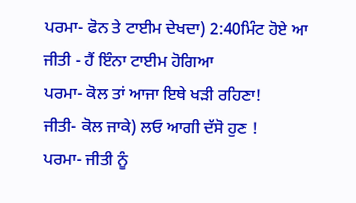ਪਰਮਾ- ਫੋਨ ਤੇ ਟਾਈਮ ਦੇਖਦਾ) 2:40ਮਿੰਟ ਹੋਏ ਆ
ਜੀਤੀ - ਹੈਂ ਇੰਨਾ ਟਾਈਮ ਹੋਗਿਆ
ਪਰਮਾ- ਕੋਲ ਤਾਂ ਆਜਾ ਇਥੇ ਖੜੀ ਰਹਿਣਾ!
ਜੀਤੀ- ਕੋਲ ਜਾਕੇ) ਲਓ ਆਗੀ ਦੱਸੋ ਹੁਣ !
ਪਰਮਾ- ਜੀਤੀ ਨੂੰ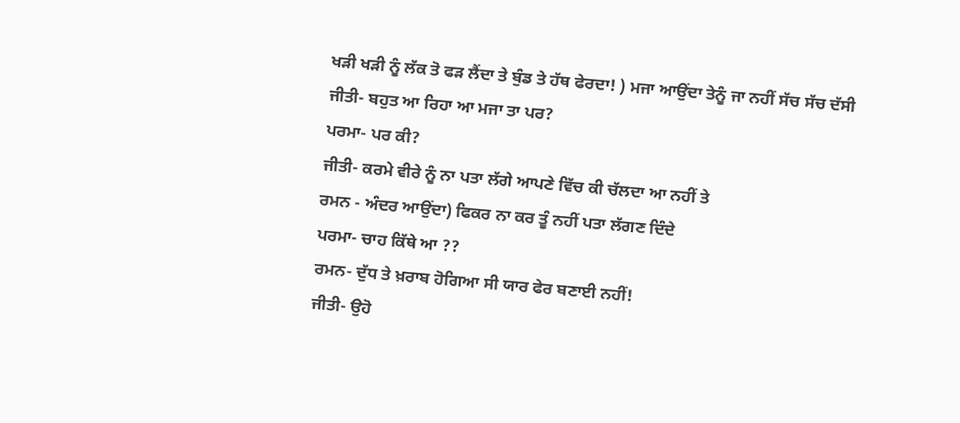ਖੜੀ ਖੜੀ ਨੂੰ ਲੱਕ ਤੋ ਫੜ ਲੈਂਦਾ ਤੇ ਬੁੰਡ ਤੇ ਹੱਥ ਫੇਰਦਾ! ) ਮਜਾ ਆਉਂਦਾ ਤੇਨੂੰ ਜਾ ਨਹੀਂ ਸੱਚ ਸੱਚ ਦੱਸੀ
ਜੀਤੀ- ਬਹੁਤ ਆ ਰਿਹਾ ਆ ਮਜਾ ਤਾ ਪਰ?
ਪਰਮਾ- ਪਰ ਕੀ?
ਜੀਤੀ- ਕਰਮੇ ਵੀਰੇ ਨੂੰ ਨਾ ਪਤਾ ਲੱਗੇ ਆਪਣੇ ਵਿੱਚ ਕੀ ਚੱਲਦਾ ਆ ਨਹੀਂ ਤੇ
ਰਮਨ - ਅੰਦਰ ਆਉਂਦਾ) ਫਿਕਰ ਨਾ ਕਰ ਤੂੰ ਨਹੀਂ ਪਤਾ ਲੱਗਣ ਦਿੰਦੇ
ਪਰਮਾ- ਚਾਹ ਕਿੱਥੇ ਆ ??
ਰਮਨ- ਦੁੱਧ ਤੇ ਖ਼ਰਾਬ ਹੋਗਿਆ ਸੀ ਯਾਰ ਫੇਰ ਬਣਾਈ ਨਹੀਂ!
ਜੀਤੀ- ਉਹੋ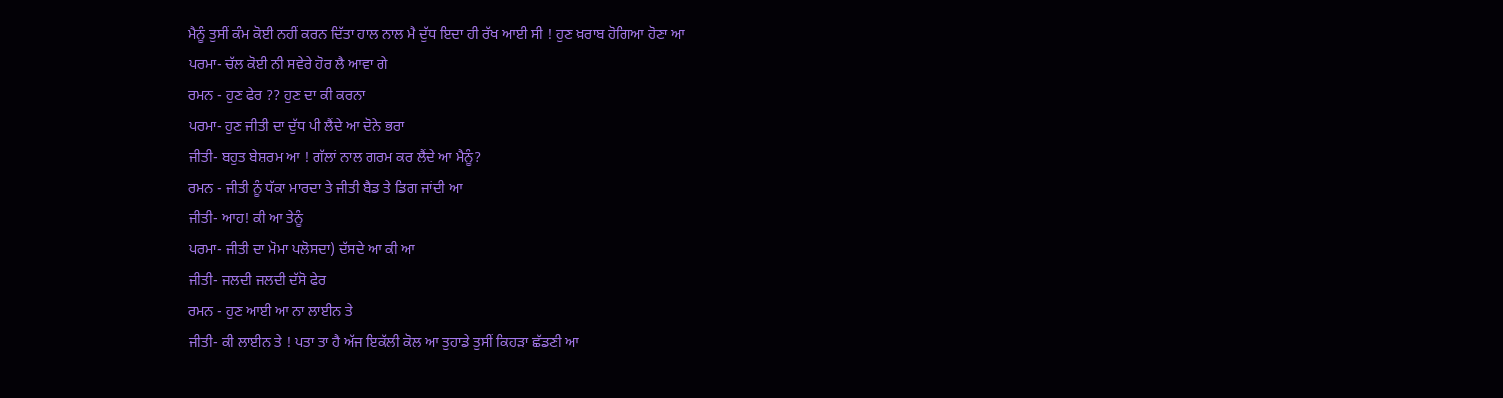ਮੈਨੂੰ ਤੁਸੀਂ ਕੰਮ ਕੋਈ ਨਹੀਂ ਕਰਨ ਦਿੱਤਾ ਹਾਲ ਨਾਲ ਮੈ ਦੁੱਧ ਇਦਾ ਹੀ ਰੱਖ ਆਈ ਸੀ ! ਹੁਣ ਖ਼ਰਾਬ ਹੋਗਿਆ ਹੋਣਾ ਆ
ਪਰਮਾ- ਚੱਲ ਕੋਈ ਨੀ ਸਵੇਰੇ ਹੋਰ ਲੈ ਆਵਾ ਗੇ
ਰਮਨ - ਹੁਣ ਫੇਰ ?? ਹੁਣ ਦਾ ਕੀ ਕਰਨਾ
ਪਰਮਾ- ਹੁਣ ਜੀਤੀ ਦਾ ਦੁੱਧ ਪੀ ਲੈਂਦੇ ਆ ਦੋਨੇ ਭਰਾ
ਜੀਤੀ- ਬਹੁਤ ਬੇਸ਼ਰਮ ਆ ! ਗੱਲਾਂ ਨਾਲ ਗਰਮ ਕਰ ਲੈਂਦੇ ਆ ਮੈਨੂੰ?
ਰਮਨ - ਜੀਤੀ ਨੂੰ ਧੱਕਾ ਮਾਰਦਾ ਤੇ ਜੀਤੀ ਬੈਡ ਤੇ ਡਿਗ ਜਾਂਦੀ ਆ
ਜੀਤੀ- ਆਹ! ਕੀ ਆ ਤੇਨੂੰ
ਪਰਮਾ- ਜੀਤੀ ਦਾ ਮੋਮਾ ਪਲੋਸਦਾ) ਦੱਸਦੇ ਆ ਕੀ ਆ
ਜੀਤੀ- ਜਲਦੀ ਜਲਦੀ ਦੱਸੋ ਫੇਰ
ਰਮਨ - ਹੁਣ ਆਈ ਆ ਨਾ ਲਾਈਨ ਤੇ
ਜੀਤੀ- ਕੀ ਲਾਈਨ ਤੇ ! ਪਤਾ ਤਾ ਹੈ ਅੱਜ ਇਕੱਲੀ ਕੋਲ ਆ ਤੁਹਾਡੇ ਤੁਸੀਂ ਕਿਹੜਾ ਛੱਡਣੀ ਆ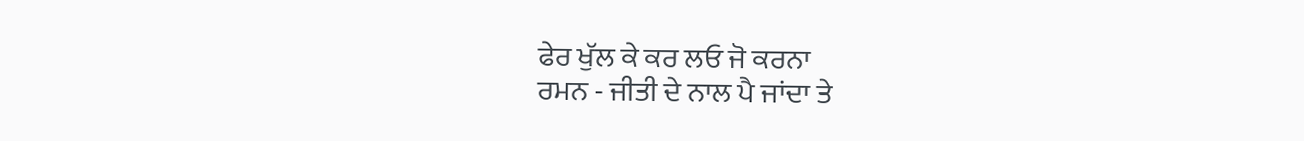ਫੇਰ ਖੁੱਲ ਕੇ ਕਰ ਲਓ ਜੋ ਕਰਨਾ
ਰਮਨ - ਜੀਤੀ ਦੇ ਨਾਲ ਪੈ ਜਾਂਦਾ ਤੇ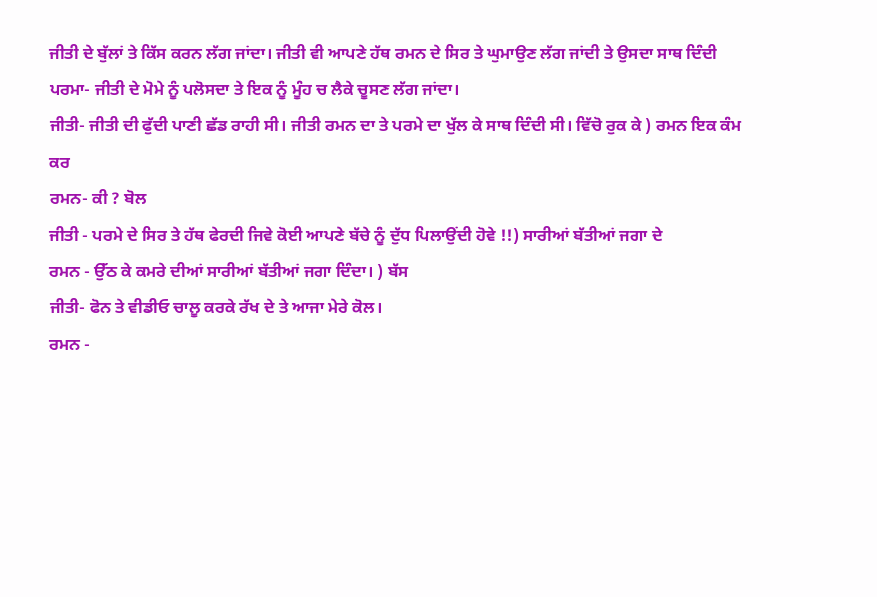ਜੀਤੀ ਦੇ ਬੁੱਲਾਂ ਤੇ ਕਿੱਸ ਕਰਨ ਲੱਗ ਜਾਂਦਾ। ਜੀਤੀ ਵੀ ਆਪਣੇ ਹੱਥ ਰਮਨ ਦੇ ਸਿਰ ਤੇ ਘੁਮਾਉਣ ਲੱਗ ਜਾਂਦੀ ਤੇ ਉਸਦਾ ਸਾਥ ਦਿੰਦੀ
ਪਰਮਾ- ਜੀਤੀ ਦੇ ਮੋਮੇ ਨੂੰ ਪਲੋਸਦਾ ਤੇ ਇਕ ਨੂੰ ਮੂੰਹ ਚ ਲੈਕੇ ਚੂਸਣ ਲੱਗ ਜਾਂਦਾ।
ਜੀਤੀ- ਜੀਤੀ ਦੀ ਫੁੱਦੀ ਪਾਣੀ ਛੱਡ ਰਾਹੀ ਸੀ। ਜੀਤੀ ਰਮਨ ਦਾ ਤੇ ਪਰਮੇ ਦਾ ਖੁੱਲ ਕੇ ਸਾਥ ਦਿੰਦੀ ਸੀ। ਵਿੱਚੋ ਰੁਕ ਕੇ ) ਰਮਨ ਇਕ ਕੰਮ ਕਰ
ਰਮਨ- ਕੀ ? ਬੋਲ
ਜੀਤੀ - ਪਰਮੇ ਦੇ ਸਿਰ ਤੇ ਹੱਥ ਫੇਰਦੀ ਜਿਵੇ ਕੋਈ ਆਪਣੇ ਬੱਚੇ ਨੂੰ ਦੁੱਧ ਪਿਲਾਉਂਦੀ ਹੋਵੇ !!) ਸਾਰੀਆਂ ਬੱਤੀਆਂ ਜਗਾ ਦੇ
ਰਮਨ - ਉੱਠ ਕੇ ਕਮਰੇ ਦੀਆਂ ਸਾਰੀਆਂ ਬੱਤੀਆਂ ਜਗਾ ਦਿੰਦਾ। ) ਬੱਸ
ਜੀਤੀ- ਫੋਨ ਤੇ ਵੀਡੀਓ ਚਾਲੂ ਕਰਕੇ ਰੱਖ ਦੇ ਤੇ ਆਜਾ ਮੇਰੇ ਕੋਲ।
ਰਮਨ -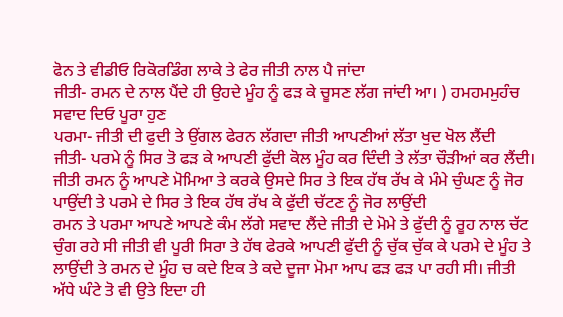ਫੋਨ ਤੇ ਵੀਡੀਓ ਰਿਕੋਰਡਿੰਗ ਲਾਕੇ ਤੇ ਫੇਰ ਜੀਤੀ ਨਾਲ ਪੈ ਜਾਂਦਾ
ਜੀਤੀ- ਰਮਨ ਦੇ ਨਾਲ ਪੈਂਦੇ ਹੀ ਉਹਦੇ ਮੂੰਹ ਨੂੰ ਫੜ ਕੇ ਚੂਸਣ ਲੱਗ ਜਾਂਦੀ ਆ। ) ਹਮਹਮਮੁਹੰਚ ਸਵਾਦ ਦਿਓ ਪੂਰਾ ਹੁਣ
ਪਰਮਾ- ਜੀਤੀ ਦੀ ਫੁਦੀ ਤੇ ਉਂਗਲ ਫੇਰਨ ਲੱਗਦਾ ਜੀਤੀ ਆਪਣੀਆਂ ਲੱਤਾ ਖੁਦ ਖੋਲ ਲੈਂਦੀ
ਜੀਤੀ- ਪਰਮੇ ਨੂੰ ਸਿਰ ਤੋ ਫੜ ਕੇ ਆਪਣੀ ਫੁੱਦੀ ਕੋਲ ਮੂੰਹ ਕਰ ਦਿੰਦੀ ਤੇ ਲੱਤਾ ਚੌੜੀਆਂ ਕਰ ਲੈਂਦੀ। ਜੀਤੀ ਰਮਨ ਨੂੰ ਆਪਣੇ ਮੋਮਿਆ ਤੇ ਕਰਕੇ ਉਸਦੇ ਸਿਰ ਤੇ ਇਕ ਹੱਥ ਰੱਖ ਕੇ ਮੰਮੇ ਚੁੰਘਣ ਨੂੰ ਜੋਰ ਪਾਉਂਦੀ ਤੇ ਪਰਮੇ ਦੇ ਸਿਰ ਤੇ ਇਕ ਹੱਥ ਰੱਖ ਕੇ ਫੁੱਦੀ ਚੱਟਣ ਨੂੰ ਜੋਰ ਲਾਉਂਦੀ
ਰਮਨ ਤੇ ਪਰਮਾ ਆਪਣੇ ਆਪਣੇ ਕੰਮ ਲੱਗੇ ਸਵਾਦ ਲੈਂਦੇ ਜੀਤੀ ਦੇ ਮੋਮੇ ਤੇ ਫੁੱਦੀ ਨੂੰ ਰੂਹ ਨਾਲ ਚੱਟ ਚੁੰਗ ਰਹੇ ਸੀ ਜੀਤੀ ਵੀ ਪੂਰੀ ਸਿਰਾ ਤੇ ਹੱਥ ਫੇਰਕੇ ਆਪਣੀ ਫੁੱਦੀ ਨੂੰ ਚੁੱਕ ਚੁੱਕ ਕੇ ਪਰਮੇ ਦੇ ਮੂੰਹ ਤੇ ਲਾਉਂਦੀ ਤੇ ਰਮਨ ਦੇ ਮੂੰਹ ਚ ਕਦੇ ਇਕ ਤੇ ਕਦੇ ਦੂਜਾ ਮੋਮਾ ਆਪ ਫੜ ਫੜ ਪਾ ਰਹੀ ਸੀ। ਜੀਤੀ ਅੱਧੇ ਘੰਟੇ ਤੋ ਵੀ ਉਤੇ ਇਦਾ ਹੀ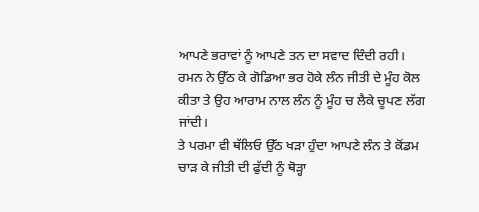ਆਪਣੇ ਭਰਾਵਾਂ ਨੂੰ ਆਪਣੇ ਤਨ ਦਾ ਸਵਾਦ ਦਿੰਦੀ ਰਹੀ।
ਰਮਨ ਨੇ ਉੱਠ ਕੇ ਗੋਡਿਆ ਭਰ ਹੋਕੇ ਲੰਨ ਜੀਤੀ ਦੇ ਮੂੰਹ ਕੋਲ ਕੀਤਾ ਤੇ ਉਹ ਆਰਾਮ ਨਾਲ ਲੰਨ ਨੂੰ ਮੂੰਹ ਚ ਲੈਕੇ ਚੂਪਣ ਲੱਗ ਜਾਂਦੀ।
ਤੇ ਪਰਮਾ ਵੀ ਥੱਲਿਓ ਉੱਠ ਖੜਾ ਹੁੰਦਾ ਆਪਣੇ ਲੰਨ ਤੇ ਕੋਂਡਮ ਚਾੜ ਕੇ ਜੀਤੀ ਦੀ ਫੁੱਦੀ ਨੂੰ ਥੋੜ੍ਹਾ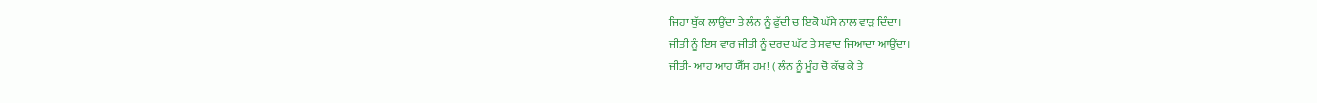ਜਿਹਾ ਥੁੱਕ ਲਾਉਂਦਾ ਤੇ ਲੰਨ ਨੂੰ ਫੁੱਦੀ ਚ ਇਕੋ ਘੱਸੇ ਨਾਲ ਵਾੜ ਦਿੰਦਾ।
ਜੀਤੀ ਨੂੰ ਇਸ ਵਾਰ ਜੀਤੀ ਨੂੰ ਦਰਦ ਘੱਟ ਤੇ ਸਵਾਦ ਜਿਆਦਾ ਆਉਂਦਾ।
ਜੀਤੀ- ਆਹ ਆਹ ਯੈੱਸ ਹਮ! ( ਲੰਨ ਨੂੰ ਮੂੰਹ ਚੋ ਕੱਢ ਕੇ ਤੇ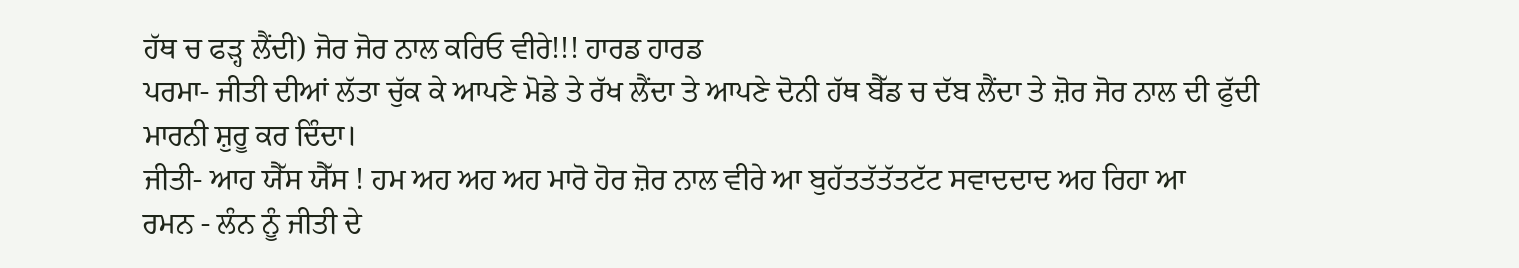ਹੱਥ ਚ ਫੜ੍ਹ ਲੈਂਦੀ) ਜੋਰ ਜੋਰ ਨਾਲ ਕਰਿਓ ਵੀਰੇ!!! ਹਾਰਡ ਹਾਰਡ
ਪਰਮਾ- ਜੀਤੀ ਦੀਆਂ ਲੱਤਾ ਚੁੱਕ ਕੇ ਆਪਣੇ ਮੋਡੇ ਤੇ ਰੱਖ ਲੈਂਦਾ ਤੇ ਆਪਣੇ ਦੋਨੀ ਹੱਥ ਬੈੱਡ ਚ ਦੱਬ ਲੈਂਦਾ ਤੇ ਜ਼ੋਰ ਜੋਰ ਨਾਲ ਦੀ ਫੁੱਦੀ ਮਾਰਨੀ ਸ਼ੁਰੂ ਕਰ ਦਿੰਦਾ।
ਜੀਤੀ- ਆਹ ਯੈੱਸ ਯੈੱਸ ! ਹਮ ਅਹ ਅਹ ਅਹ ਮਾਰੋ ਹੋਰ ਜ਼ੋਰ ਨਾਲ ਵੀਰੇ ਆ ਬੁਹੱਤਤੱਤੱਤਟੱਟ ਸਵਾਦਦਾਦ ਅਹ ਰਿਹਾ ਆ
ਰਮਨ - ਲੰਨ ਨੂੰ ਜੀਤੀ ਦੇ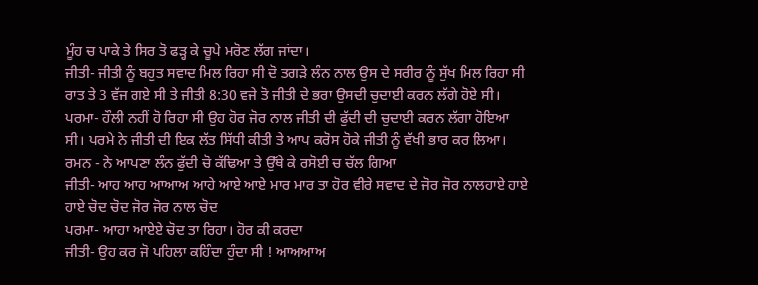ਮੂੰਹ ਚ ਪਾਕੇ ਤੇ ਸਿਰ ਤੋ ਫੜ੍ਹ ਕੇ ਚੂਪੇ ਮਰੋਣ ਲੱਗ ਜਾਂਦਾ।
ਜੀਤੀ- ਜੀਤੀ ਨੂੰ ਬਹੁਤ ਸਵਾਦ ਮਿਲ ਰਿਹਾ ਸੀ ਦੋ ਤਗੜੇ ਲੰਨ ਨਾਲ ਉਸ ਦੇ ਸਰੀਰ ਨੂੰ ਸੁੱਖ ਮਿਲ ਰਿਹਾ ਸੀ ਰਾਤ ਤੇ 3 ਵੱਜ ਗਏ ਸੀ ਤੇ ਜੀਤੀ 8:30 ਵਜੇ ਤੋ ਜੀਤੀ ਦੇ ਭਰਾ ਉਸਦੀ ਚੁਦਾਈ ਕਰਨ ਲੱਗੇ ਹੋਏ ਸੀ।
ਪਰਮਾ- ਹੌਲੀ ਨਹੀਂ ਹੋ ਰਿਹਾ ਸੀ ਉਹ ਹੋਰ ਜੋਰ ਨਾਲ ਜੀਤੀ ਦੀ ਫੁੱਦੀ ਦੀ ਚੁਦਾਈ ਕਰਨ ਲੱਗਾ ਹੋਇਆ ਸੀ। ਪਰਮੇ ਨੇ ਜੀਤੀ ਦੀ ਇਕ ਲੱਤ ਸਿੱਧੀ ਕੀਤੀ ਤੇ ਆਪ ਕਰੋਸ ਹੋਕੇ ਜੀਤੀ ਨੂੰ ਵੱਖੀ ਭਾਰ ਕਰ ਲਿਆ।
ਰਮਨ - ਨੇ ਆਪਣਾ ਲੰਨ ਫੁੱਦੀ ਚੋ ਕੱਢਿਆ ਤੇ ਉੱਥੇ ਕੇ ਰਸੋਈ ਚ ਚੱਲ ਗਿਆ
ਜੀਤੀ- ਆਹ ਆਹ ਆਆਅ ਆਹੇ ਆਏ ਆਏ ਮਾਰ ਮਾਰ ਤਾ ਹੋਰ ਵੀਰੇ ਸਵਾਦ ਦੇ ਜੋਰ ਜੋਰ ਨਾਲਹਾਏ ਹਾਏ ਹਾਏ ਚੋਦ ਚੋਦ ਜੋਰ ਜੋਰ ਨਾਲ ਚੋਦ
ਪਰਮਾ- ਆਹਾ ਆਏਏ ਚੋਦ ਤਾ ਰਿਹਾ। ਹੋਰ ਕੀ ਕਰਦਾ
ਜੀਤੀ- ਉਹ ਕਰ ਜੋ ਪਹਿਲਾ ਕਹਿੰਦਾ ਹੁੰਦਾ ਸੀ ! ਆਅਆਅ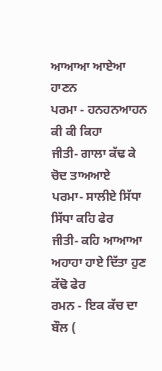ਆਆਆ ਆਏਆ ਹਾਣਨ
ਪਰਮਾ - ਹਨਹਨਆਹਨ ਕੀ ਕੀ ਕਿਹਾ
ਜੀਤੀ- ਗਾਲਾ ਕੱਢ ਕੇ ਚੋਦ ਤਾਅਆਏ
ਪਰਮਾ- ਸਾਲੀਏ ਸਿੱਧਾ ਸਿੱਧਾ ਕਹਿ ਫੇਰ
ਜੀਤੀ- ਕਹਿ ਆਆਆ ਅਹਾਹਾ ਹਾਏ ਦਿੱਤਾ ਹੁਣ ਕੱਢੋ ਫੇਰ
ਰਮਨ - ਇਕ ਕੱਚ ਦਾ ਬੌਲ (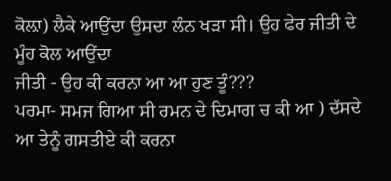ਕੋਲ਼ਾ) ਲੈਕੇ ਆਉਂਦਾ ਉਸਦਾ ਲੰਨ ਖੜਾ ਸੀ। ਉਹ ਫੇਰ ਜੀਤੀ ਦੇ ਮੂੰਹ ਕੋਲ ਆਉਂਦਾ
ਜੀਤੀ - ਉਹ ਕੀ ਕਰਨਾ ਆ ਆ ਹੁਣ ਤੂੰ???
ਪਰਮਾ- ਸਮਜ ਗਿਆ ਸੀ ਰਮਨ ਦੇ ਦਿਮਾਗ ਚ ਕੀ ਆ ) ਦੱਸਦੇ ਆ ਤੇਨੂੰ ਗਸਤੀਏ ਕੀ ਕਰਨਾ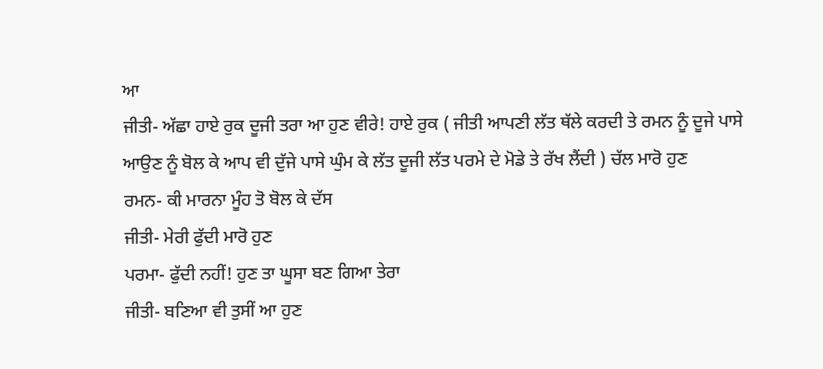ਆ
ਜੀਤੀ- ਅੱਛਾ ਹਾਏ ਰੁਕ ਦੂਜੀ ਤਰਾ ਆ ਹੁਣ ਵੀਰੇ! ਹਾਏ ਰੁਕ ( ਜੀਤੀ ਆਪਣੀ ਲੱਤ ਥੱਲੇ ਕਰਦੀ ਤੇ ਰਮਨ ਨੂੰ ਦੂਜੇ ਪਾਸੇ ਆਉਣ ਨੂੰ ਬੋਲ ਕੇ ਆਪ ਵੀ ਦੁੱਜੇ ਪਾਸੇ ਘੁੰਮ ਕੇ ਲੱਤ ਦੂਜੀ ਲੱਤ ਪਰਮੇ ਦੇ ਮੋਡੇ ਤੇ ਰੱਖ ਲੈਂਦੀ ) ਚੱਲ ਮਾਰੋ ਹੁਣ
ਰਮਨ- ਕੀ ਮਾਰਨਾ ਮੂੰਹ ਤੋ ਬੋਲ ਕੇ ਦੱਸ
ਜੀਤੀ- ਮੇਰੀ ਫੁੱਦੀ ਮਾਰੋ ਹੁਣ
ਪਰਮਾ- ਫੁੱਦੀ ਨਹੀਂ! ਹੁਣ ਤਾ ਘੂਸਾ ਬਣ ਗਿਆ ਤੇਰਾ
ਜੀਤੀ- ਬਣਿਆ ਵੀ ਤੁਸੀਂ ਆ ਹੁਣ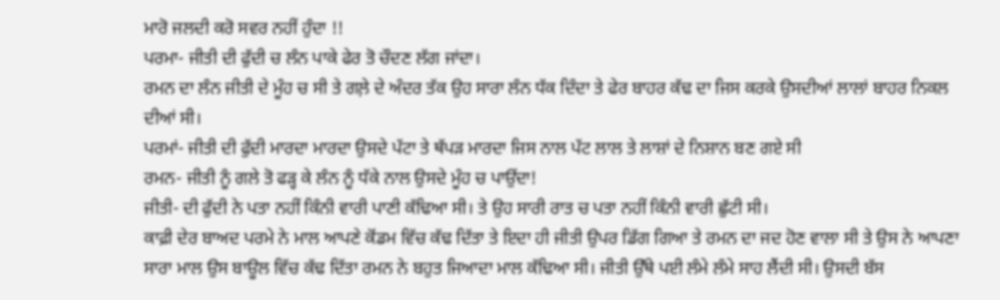ਮਾਰੋ ਜਲਦੀ ਕਰੋ ਸਵਰ ਨਹੀਂ ਹੁੰਦਾ !!
ਪਰਮਾ- ਜੀਤੀ ਦੀ ਫੁੱਦੀ ਚ ਲੰਨ ਪਾਕੇ ਫੇਰ ਤੋ ਚੌਦਣ ਲੱਗ ਜਾਂਦਾ।
ਰਮਨ ਦਾ ਲੰਨ ਜੀਤੀ ਦੇ ਮੂੰਹ ਚ ਸੀ ਤੇ ਗਲ਼ੇ ਦੇ ਅੰਦਰ ਤੱਕ ਉਹ ਸਾਰਾ ਲੰਨ ਧੱਕ ਦਿੰਦਾ ਤੇ ਫੇਰ ਬਾਹਰ ਕੱਢ ਦਾ ਜਿਸ ਕਰਕੇ ਉਸਦੀਆਂ ਲਾਲਾਂ ਬਾਹਰ ਨਿਕਲ ਦੀਆਂ ਸੀ।
ਪਰਮਾਂ- ਜੀਤੀ ਦੀ ਫੁੱਦੀ ਮਾਰਦਾ ਮਾਰਦਾ ਉਸਦੇ ਪੱਟਾ ਤੇ ਥੱਪੜ ਮਾਰਦਾ ਜਿਸ ਨਾਲ ਪੱਟ ਲਾਲ ਤੇ ਲਾਸ਼ਾਂ ਦੇ ਨਿਸ਼ਾਨ ਬਣ ਗਏ ਸੀ
ਰਮਨ- ਜੀਤੀ ਨੂੰ ਗਲੇ ਤੋ ਫੜ੍ਹ ਕੇ ਲੰਨ ਨੂੰ ਧੱਕੇ ਨਾਲ ਉਸਦੇ ਮੂੰਹ ਚ ਪਾਉਂਦਾ!
ਜੀਤੀ- ਦੀ ਫੁੱਦੀ ਨੇ ਪਤਾ ਨਹੀਂ ਕਿੰਨੀ ਵਾਰੀ ਪਾਣੀ ਕੱਢਿਆ ਸੀ। ਤੇ ਉਹ ਸਾਰੀ ਰਾਤ ਚ ਪਤਾ ਨਹੀਂ ਕਿੰਨੀ ਵਾਰੀ ਛੁੱਟੀ ਸੀ।
ਕਾਫ਼ੀ ਦੇਰ ਬਾਅਦ ਪਰਮੇ ਨੇ ਮਾਲ ਆਪਣੇ ਕੋਂਡਮ ਵਿੱਚ ਕੱਢ ਦਿੱਤਾ ਤੇ ਇਦਾ ਹੀ ਜੀਤੀ ਉਪਰ ਡਿੱਗ ਗਿਆ ਤੇ ਰਮਨ ਦਾ ਜਦ ਹੋਣ ਵਾਲਾ ਸੀ ਤੇ ਉਸ ਨੇ ਆਪਣਾ ਸਾਰਾ ਮਾਲ ਉਸ ਬਾਊਲ ਵਿੱਚ ਕੱਢ ਦਿੱਤਾ ਰਮਨ ਨੇ ਬਹੁਤ ਜਿਆਦਾ ਮਾਲ ਕੱਢਿਆ ਸੀ। ਜੀਤੀ ਉੱਥੇ ਪਈ ਲੰਮੇ ਲੰਮੇ ਸਾਹ ਲੈਂਦੀ ਸੀ। ਉਸਦੀ ਬੱਸ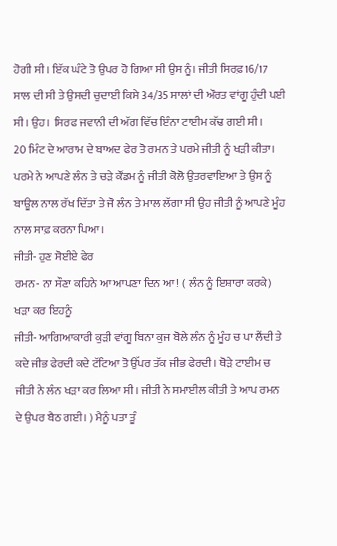ਹੋਗੀ ਸੀ। ਇੱਕ ਘੰਟੇ ਤੋ ਉਪਰ ਹੋ ਗਿਆ ਸੀ ਉਸ ਨੂੰ। ਜੀਤੀ ਸਿਰਫ਼16/17 ਸਾਲ ਦੀ ਸੀ ਤੇ ਉਸਦੀ ਚੁਦਾਈ ਕਿਸੇ 34/35 ਸਾਲਾਂ ਦੀ ਔਰਤ ਵਾਂਗੂ ਹੁੰਦੀ ਪਈ ਸੀ। ਉਹ। ਸਿਰਫ ਜਵਾਨੀ ਦੀ ਅੱਗ ਵਿੱਚ ਇੰਨਾ ਟਾਈਮ ਕੱਢ ਗਈ ਸੀ।
20 ਮਿੰਟ ਦੇ ਆਰਾਮ ਦੇ ਬਾਅਦ ਫੇਰ ਤੋ ਰਮਨ ਤੇ ਪਰਮੇ ਜੀਤੀ ਨੂੰ ਖੜੀ ਕੀਤਾ।
ਪਰਮੇ ਨੇ ਆਪਣੇ ਲੰਨ ਤੇ ਚੜੇ ਕੌਂਡਮ ਨੂੰ ਜੀਤੀ ਕੋਲੋ ਉਤਰਵਾਇਆ ਤੇ ਉਸ ਨੂੰ ਬਾਊਲ ਨਾਲ ਰੱਖ ਦਿੱਤਾ ਤੇ ਜੋ ਲੰਨ ਤੇ ਮਾਲ ਲੱਗਾ ਸੀ ਉਹ ਜੀਤੀ ਨੂੰ ਆਪਣੇ ਮੂੰਹ ਨਾਲ ਸਾਫ਼ ਕਰਨਾ ਪਿਆ।
ਜੀਤੀ- ਹੁਣ ਸੋਈਏ ਫੇਰ
ਰਮਨ- ਨਾ ਸੌਣਾ ਕਹਿਨੇ ਆ ਆਪਣਾ ਦਿਨ ਆ! ( ਲੰਨ ਨੂੰ ਇਸ਼ਾਰਾ ਕਰਕੇ) ਖੜਾ ਕਰ ਇਹਨੂੰ
ਜੀਤੀ- ਆਗਿਆਕਾਰੀ ਕੁੜੀ ਵਾਂਗੂ ਬਿਨਾ ਕੁਜ ਬੋਲੇ ਲੰਨ ਨੂੰ ਮੂੰਹ ਚ ਪਾ ਲੈਂਦੀ ਤੇ ਕਦੇ ਜੀਭ ਫੇਰਦੀ ਕਦੇ ਟੱਟਿਆ ਤੋ ਉੱਪਰ ਤੱਕ ਜੀਭ ਫੇਰਦੀ। ਥੋੜੇ ਟਾਈਮ ਚ ਜੀਤੀ ਨੇ ਲੰਨ ਖੜਾ ਕਰ ਲਿਆ ਸੀ। ਜੀਤੀ ਨੇ ਸਮਾਈਲ ਕੀਤੀ ਤੇ ਆਪ ਰਮਨ ਦੇ ਉਪਰ ਬੈਠ ਗਈ। ) ਮੈਨੂੰ ਪਤਾ ਤੂੰ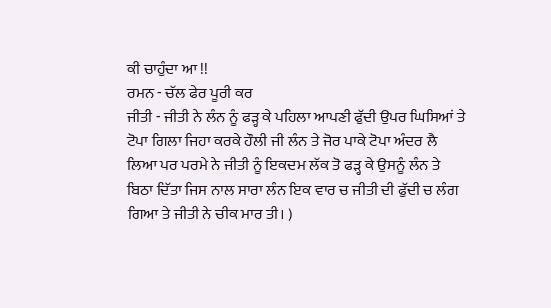ਕੀ ਚਾਹੁੰਦਾ ਆ !!
ਰਮਨ - ਚੱਲ ਫੇਰ ਪੂਰੀ ਕਰ
ਜੀਤੀ - ਜੀਤੀ ਨੇ ਲੰਨ ਨੂੰ ਫੜ੍ਹ ਕੇ ਪਹਿਲਾ ਆਪਣੀ ਫੁੱਦੀ ਉਪਰ ਘਿਸਿਆਂ ਤੇ ਟੋਪਾ ਗਿਲਾ ਜਿਹਾ ਕਰਕੇ ਹੌਲੀ ਜੀ ਲੰਨ ਤੇ ਜੋਰ ਪਾਕੇ ਟੋਪਾ ਅੰਦਰ ਲੈ ਲਿਆ ਪਰ ਪਰਮੇ ਨੇ ਜੀਤੀ ਨੂੰ ਇਕਦਮ ਲੱਕ ਤੋ ਫੜ੍ਹ ਕੇ ਉਸਨੂੰ ਲੰਨ ਤੇ ਬਿਠਾ ਦਿੱਤਾ ਜਿਸ ਨਾਲ ਸਾਰਾ ਲੰਨ ਇਕ ਵਾਰ ਚ ਜੀਤੀ ਦੀ ਫੁੱਦੀ ਚ ਲੰਗ ਗਿਆ ਤੇ ਜੀਤੀ ਨੇ ਚੀਕ ਮਾਰ ਤੀ। )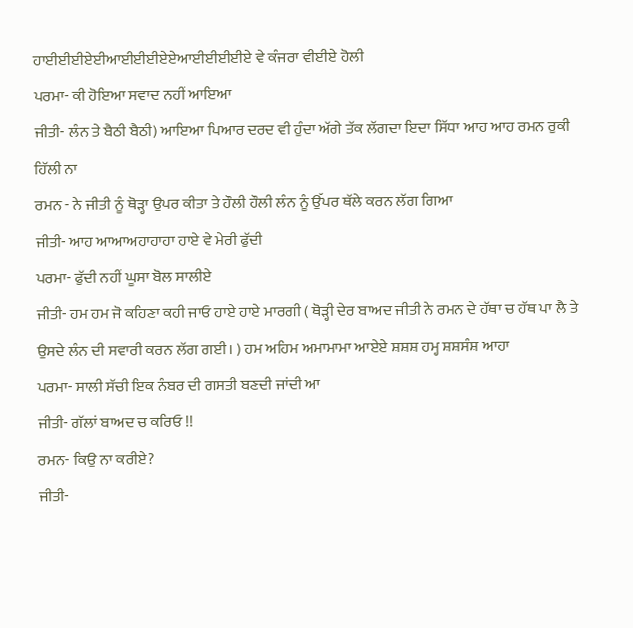ਹਾਈਈਈਏਈਆਈਈਈਏਏਆਈਈਈਈਏ ਵੇ ਕੰਜਰਾ ਵੀਈਏ ਹੋਲੀ
ਪਰਮਾ- ਕੀ ਹੋਇਆ ਸਵਾਦ ਨਹੀਂ ਆਇਆ
ਜੀਤੀ- ਲੰਨ ਤੇ ਬੈਠੀ ਬੈਠੀ) ਆਇਆ ਪਿਆਰ ਦਰਦ ਵੀ ਹੁੰਦਾ ਅੱਗੇ ਤੱਕ ਲੱਗਦਾ ਇਦਾ ਸਿੱਧਾ ਆਹ ਆਹ ਰਮਨ ਰੁਕੀ ਹਿੱਲੀ ਨਾ
ਰਮਨ - ਨੇ ਜੀਤੀ ਨੂੰ ਥੋੜ੍ਹਾ ਉਪਰ ਕੀਤਾ ਤੇ ਹੌਲੀ ਹੌਲੀ ਲੰਨ ਨੂੰ ਉੱਪਰ ਥੱਲੇ ਕਰਨ ਲੱਗ ਗਿਆ
ਜੀਤੀ- ਆਹ ਆਆਅਹਾਹਾਹਾ ਹਾਏ ਵੇ ਮੇਰੀ ਫੁੱਦੀ
ਪਰਮਾ- ਫੁੱਦੀ ਨਹੀਂ ਘੂਸਾ ਬੋਲ ਸਾਲੀਏ
ਜੀਤੀ- ਹਮ ਹਮ ਜੋ ਕਹਿਣਾ ਕਹੀ ਜਾਓ ਹਾਏ ਹਾਏ ਮਾਰਗੀ ( ਥੋੜ੍ਹੀ ਦੇਰ ਬਾਅਦ ਜੀਤੀ ਨੇ ਰਮਨ ਦੇ ਹੱਥਾ ਚ ਹੱਥ ਪਾ ਲੈ ਤੇ ਉਸਦੇ ਲੰਨ ਦੀ ਸਵਾਰੀ ਕਰਨ ਲੱਗ ਗਈ। ) ਹਮ ਅਹਿਮ ਅਮਾਮਾਮਾ ਆਏਏ ਸ਼ਸ਼ਸ਼ ਹਮ੍ਹ ਸ਼ਸ਼ਸੰਸ਼ ਆਹਾ
ਪਰਮਾ- ਸਾਲੀ ਸੱਚੀ ਇਕ ਨੰਬਰ ਦੀ ਗਸਤੀ ਬਣਦੀ ਜਾਂਦੀ ਆ
ਜੀਤੀ- ਗੱਲਾਂ ਬਾਅਦ ਚ ਕਰਿਓ !!
ਰਮਨ- ਕਿਉ ਨਾ ਕਰੀਏ?
ਜੀਤੀ-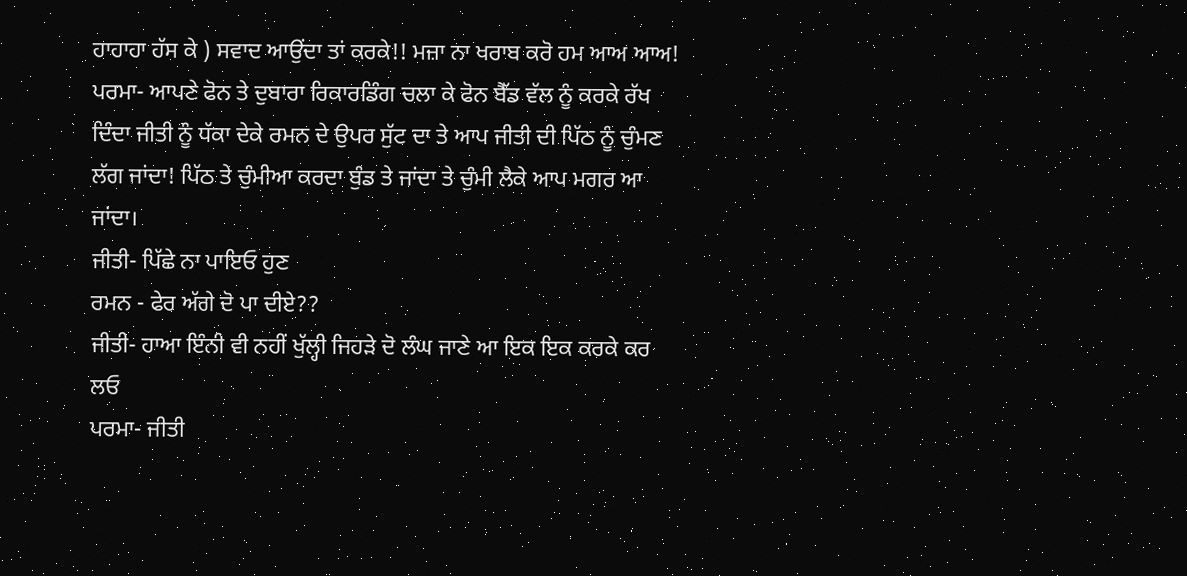ਹਾਹਾਹਾ ਹੱਸ ਕੇ ) ਸਵਾਦ ਆਉਂਦਾ ਤਾਂ ਕਰਕੇ!! ਮਜ਼ਾ ਨਾ ਖਰਾਬ ਕਰੋ ਹਮ ਆਅ ਆਅ!
ਪਰਮਾ- ਆਪਣੇ ਫੋਨ ਤੇ ਦੁਬਾਰਾ ਰਿਕਾਰਡਿੰਗ ਚਲਾ ਕੇ ਫੋਨ ਬੈੱਡ ਵੱਲ ਨੂੰ ਕਰਕੇ ਰੱਖ ਦਿੰਦਾ ਜੀਤੀ ਨੂੰ ਧੱਕਾ ਦੇਕੇ ਰਮਨ ਦੇ ਉਪਰ ਸੁੱਟ ਦਾ ਤੇ ਆਪ ਜੀਤੀ ਦੀ ਪਿੱਠ ਨੂੰ ਚੁੰਮਣ ਲੱਗ ਜਾਂਦਾ! ਪਿੱਠ ਤੇ ਚੁੰਮੀਆ ਕਰਦਾ ਬੁੰਡ ਤੇ ਜਾਂਦਾ ਤੇ ਚੁੰਮੀ ਲੈਕੇ ਆਪ ਮਗਰ ਆ ਜਾਂਦਾ।
ਜੀਤੀ- ਪਿੱਛੇ ਨਾ ਪਾਇਓ ਹੁਣ
ਰਮਨ - ਫੇਰ ਅੱਗੇ ਦੋ ਪਾ ਦੀਏ??
ਜੀਤੀ- ਹਾਆ ਇੰਨੀ ਵੀ ਨਹੀਂ ਖੁੱਲ੍ਹੀ ਜਿਹੜੇ ਦੋ ਲੰਘ ਜਾਣੇ ਆ ਇਕ ਇਕ ਕਰਕੇ ਕਰ ਲਓ
ਪਰਮਾ- ਜੀਤੀ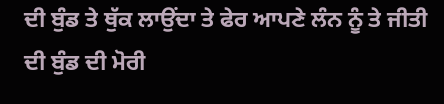ਦੀ ਬੁੰਡ ਤੇ ਥੁੱਕ ਲਾਉਂਦਾ ਤੇ ਫੇਰ ਆਪਣੇ ਲੰਨ ਨੂੰ ਤੇ ਜੀਤੀ ਦੀ ਬੁੰਡ ਦੀ ਮੋਰੀ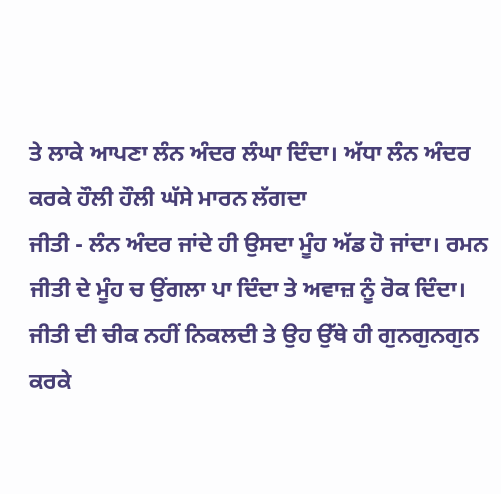ਤੇ ਲਾਕੇ ਆਪਣਾ ਲੰਨ ਅੰਦਰ ਲੰਘਾ ਦਿੰਦਾ। ਅੱਧਾ ਲੰਨ ਅੰਦਰ ਕਰਕੇ ਹੌਲੀ ਹੌਲੀ ਘੱਸੇ ਮਾਰਨ ਲੱਗਦਾ
ਜੀਤੀ - ਲੰਨ ਅੰਦਰ ਜਾਂਦੇ ਹੀ ਉਸਦਾ ਮੂੰਹ ਅੱਡ ਹੋ ਜਾਂਦਾ। ਰਮਨ ਜੀਤੀ ਦੇ ਮੂੰਹ ਚ ਉਂਗਲਾ ਪਾ ਦਿੰਦਾ ਤੇ ਅਵਾਜ਼ ਨੂੰ ਰੋਕ ਦਿੰਦਾ। ਜੀਤੀ ਦੀ ਚੀਕ ਨਹੀਂ ਨਿਕਲਦੀ ਤੇ ਉਹ ਉੱਥੇ ਹੀ ਗੁਨਗੁਨਗੁਨ ਕਰਕੇ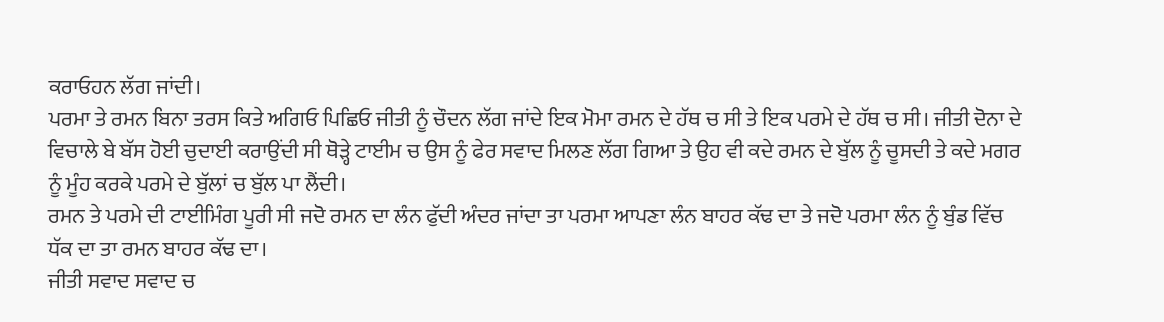ਕਰਾਓਹਨ ਲੱਗ ਜਾਂਦੀ।
ਪਰਮਾ ਤੇ ਰਮਨ ਬਿਨਾ ਤਰਸ ਕਿਤੇ ਅਗਿਓ ਪਿਛਿਓ ਜੀਤੀ ਨੂੰ ਚੌਦਨ ਲੱਗ ਜਾਂਦੇ ਇਕ ਮੋਮਾ ਰਮਨ ਦੇ ਹੱਥ ਚ ਸੀ ਤੇ ਇਕ ਪਰਮੇ ਦੇ ਹੱਥ ਚ ਸੀ। ਜੀਤੀ ਦੋਨਾ ਦੇ ਵਿਚਾਲੇ ਬੇ ਬੱਸ ਹੋਈ ਚੁਦਾਈ ਕਰਾਉਂਦੀ ਸੀ ਥੋੜ੍ਹੇ ਟਾਈਮ ਚ ਉਸ ਨੂੰ ਫੇਰ ਸਵਾਦ ਮਿਲਣ ਲੱਗ ਗਿਆ ਤੇ ਉਹ ਵੀ ਕਦੇ ਰਮਨ ਦੇ ਬੁੱਲ ਨੂੰ ਚੂਸਦੀ ਤੇ ਕਦੇ ਮਗਰ ਨੂੰ ਮੂੰਹ ਕਰਕੇ ਪਰਮੇ ਦੇ ਬੁੱਲਾਂ ਚ ਬੁੱਲ ਪਾ ਲੈਂਦੀ।
ਰਮਨ ਤੇ ਪਰਮੇ ਦੀ ਟਾਈਮਿੰਗ ਪੂਰੀ ਸੀ ਜਦੋ ਰਮਨ ਦਾ ਲੰਨ ਫੁੱਦੀ ਅੰਦਰ ਜਾਂਦਾ ਤਾ ਪਰਮਾ ਆਪਣਾ ਲੰਨ ਬਾਹਰ ਕੱਢ ਦਾ ਤੇ ਜਦੋ ਪਰਮਾ ਲੰਨ ਨੂੰ ਬੁੰਡ ਵਿੱਚ ਧੱਕ ਦਾ ਤਾ ਰਮਨ ਬਾਹਰ ਕੱਢ ਦਾ।
ਜੀਤੀ ਸਵਾਦ ਸਵਾਦ ਚ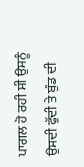ਪਾਗਲ ਹੋ ਰਹੀ ਸੀ ਉਸਨੂੰ ਉਸਦੀ ਫੁੱਦੀ ਤੇ ਬੁੰਡ ਦੀ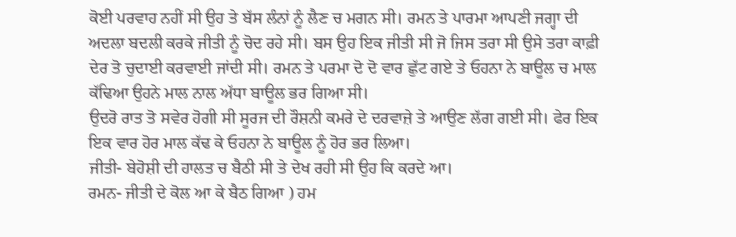ਕੋਈ ਪਰਵਾਹ ਨਹੀਂ ਸੀ ਉਹ ਤੇ ਬੱਸ ਲੰਨਾਂ ਨੂੰ ਲੈਣ ਚ ਮਗਨ ਸੀ। ਰਮਨ ਤੇ ਪਾਰਮਾ ਆਪਣੀ ਜਗ੍ਹਾ ਦੀ ਅਦਲਾ ਬਦਲੀ ਕਰਕੇ ਜੀਤੀ ਨੂੰ ਚੋਦ ਰਹੇ ਸੀ। ਬਸ ਉਹ ਇਕ ਜੀਤੀ ਸੀ ਜੋ ਜਿਸ ਤਰਾ ਸੀ ਉਸੇ ਤਰਾ ਕਾਫ਼ੀ ਦੇਰ ਤੋ ਚੁਦਾਈ ਕਰਵਾਈ ਜਾਂਦੀ ਸੀ। ਰਮਨ ਤੇ ਪਰਮਾ ਦੋ ਦੋ ਵਾਰ ਛੁੱਟ ਗਏ ਤੇ ਓਹਨਾ ਨੇ ਬਾਊਲ ਚ ਮਾਲ ਕੱਢਿਆ ਉਹਨੇ ਮਾਲ ਨਾਲ ਅੱਧਾ ਬਾਊਲ ਭਰ ਗਿਆ ਸੀ।
ਉਦਰੋ ਰਾਤ ਤੋ ਸਵੇਰ ਹੋਗੀ ਸੀ ਸੂਰਜ ਦੀ ਰੌਸ਼ਨੀ ਕਮਰੇ ਦੇ ਦਰਵਾਜ਼ੇ ਤੇ ਆਉਣ ਲੱਗ ਗਈ ਸੀ। ਫੇਰ ਇਕ ਇਕ ਵਾਰ ਹੋਰ ਮਾਲ ਕੱਢ ਕੇ ਓਹਨਾ ਨੇ ਬਾਊਲ ਨੂੰ ਹੋਰ ਭਰ ਲਿਆ।
ਜੀਤੀ- ਬੇਹੋਸ਼ੀ ਦੀ ਹਾਲਤ ਚ ਬੈਠੀ ਸੀ ਤੇ ਦੇਖ ਰਹੀ ਸੀ ਉਹ ਕਿ ਕਰਦੇ ਆ।
ਰਮਨ- ਜੀਤੀ ਦੇ ਕੋਲ ਆ ਕੇ ਬੈਠ ਗਿਆ ) ਹਮ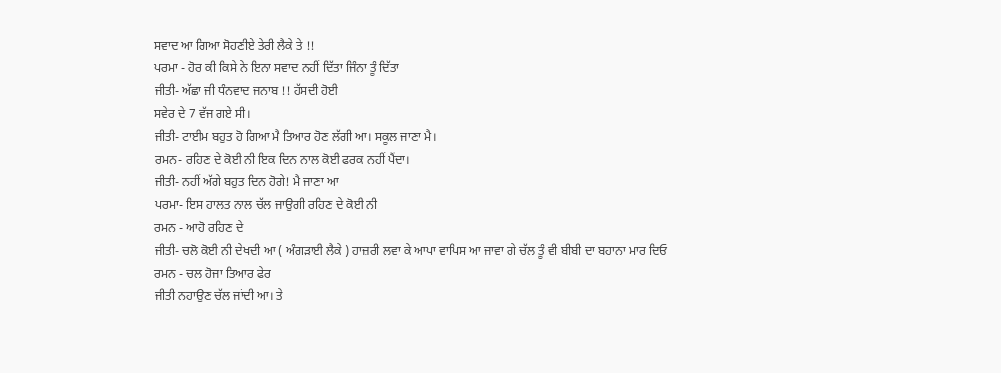ਸਵਾਦ ਆ ਗਿਆ ਸੋਹਣੀਏ ਤੇਰੀ ਲੈਕੇ ਤੇ !!
ਪਰਮਾ - ਹੋਰ ਕੀ ਕਿਸੇ ਨੇ ਇਨਾ ਸਵਾਦ ਨਹੀਂ ਦਿੱਤਾ ਜਿੰਨਾ ਤੂੰ ਦਿੱਤਾ
ਜੀਤੀ- ਅੱਛਾ ਜੀ ਧੰਨਵਾਦ ਜਨਾਬ !! ਹੱਸਦੀ ਹੋਈ
ਸਵੇਰ ਦੇ 7 ਵੱਜ ਗਏ ਸੀ।
ਜੀਤੀ- ਟਾਈਮ ਬਹੁਤ ਹੋ ਗਿਆ ਮੈ ਤਿਆਰ ਹੋਣ ਲੱਗੀ ਆ। ਸਕੂਲ ਜਾਣਾ ਮੈ।
ਰਮਨ- ਰਹਿਣ ਦੇ ਕੋਈ ਨੀ ਇਕ ਦਿਨ ਨਾਲ ਕੋਈ ਫਰਕ ਨਹੀਂ ਪੈਂਦਾ।
ਜੀਤੀ- ਨਹੀਂ ਅੱਗੇ ਬਹੁਤ ਦਿਨ ਹੋਗੇ! ਮੈ ਜਾਣਾ ਆ
ਪਰਮਾ- ਇਸ ਹਾਲਤ ਨਾਲ ਚੱਲ ਜਾਉਗੀ ਰਹਿਣ ਦੇ ਕੋਈ ਨੀ
ਰਮਨ - ਆਹੋ ਰਹਿਣ ਦੇ
ਜੀਤੀ- ਚਲੋ ਕੋਈ ਨੀ ਦੇਖਦੀ ਆ ( ਅੰਗੜਾਈ ਲੈਕੇ ) ਹਾਜ਼ਰੀ ਲਵਾ ਕੇ ਆਪਾ ਵਾਪਿਸ ਆ ਜਾਵਾ ਗੇ ਚੱਲ ਤੂੰ ਵੀ ਬੀਬੀ ਦਾ ਬਹਾਨਾ ਮਾਰ ਦਿਓ
ਰਮਨ - ਚਲ ਹੋਜਾ ਤਿਆਰ ਫੇਰ
ਜੀਤੀ ਨਹਾਉਣ ਚੱਲ ਜਾਂਦੀ ਆ। ਤੇ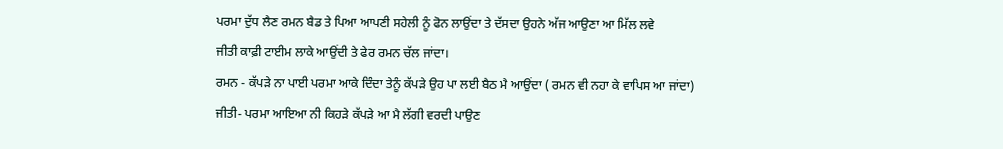ਪਰਮਾ ਦੁੱਧ ਲੈਣ ਰਮਨ ਬੈਡ ਤੇ ਪਿਆ ਆਪਣੀ ਸਹੇਲੀ ਨੂੰ ਫੋਨ ਲਾਉਂਦਾ ਤੇ ਦੱਸਦਾ ਉਹਨੇ ਅੱਜ ਆਉਣਾ ਆ ਮਿੱਲ ਲਵੇ
ਜੀਤੀ ਕਾਫ਼ੀ ਟਾਈਮ ਲਾਕੇ ਆਉਂਦੀ ਤੇ ਫੇਰ ਰਮਨ ਚੱਲ ਜਾਂਦਾ।
ਰਮਨ - ਕੱਪੜੇ ਨਾ ਪਾਈ ਪਰਮਾ ਆਕੇ ਦਿੰਦਾ ਤੇਨੂੰ ਕੱਪੜੇ ਉਹ ਪਾ ਲਈ ਬੈਠ ਮੈ ਆਉਂਦਾ ( ਰਮਨ ਵੀ ਨਹਾ ਕੇ ਵਾਪਿਸ ਆ ਜਾਂਦਾ)
ਜੀਤੀ- ਪਰਮਾ ਆਇਆ ਨੀ ਕਿਹੜੇ ਕੱਪੜੇ ਆ ਮੈ ਲੱਗੀ ਵਰਦੀ ਪਾਉਣ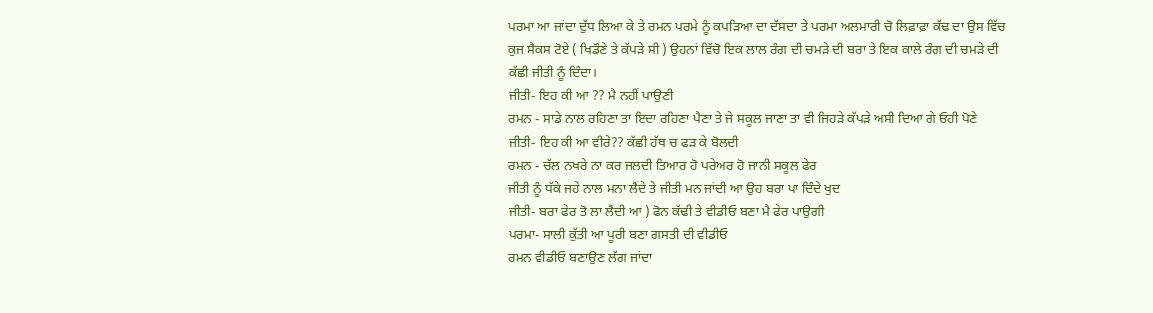ਪਰਮਾ ਆ ਜਾਂਦਾ ਦੁੱਧ ਲਿਆ ਕੇ ਤੇ ਰਮਨ ਪਰਮੇ ਨੂੰ ਕਪੜਿਆ ਦਾ ਦੱਸਦਾ ਤੇ ਪਰਮਾ ਅਲਮਾਰੀ ਚੋ ਲਿਫ਼ਾਫ਼ਾ ਕੱਢ ਦਾ ਉਸ ਵਿੱਚ ਕੁਜ ਸੈਕਸ ਟੋਏ ( ਖਿਡੌਣੇ ਤੇ ਕੱਪੜੇ ਸੀ ) ਉਹਨਾਂ ਵਿੱਚੋ ਇਕ ਲਾਲ ਰੰਗ ਦੀ ਚਮੜੇ ਦੀ ਬਰਾ ਤੇ ਇਕ ਕਾਲੇ ਰੰਗ ਦੀ ਚਮੜੇ ਦੀ ਕੱਛੀ ਜੀਤੀ ਨੂੰ ਦਿੰਦਾ।
ਜੀਤੀ- ਇਹ ਕੀ ਆ ?? ਮੈ ਨਹੀਂ ਪਾਉਣੀ
ਰਮਨ - ਸਾਡੇ ਨਾਲ ਰਹਿਣਾ ਤਾ ਇਦਾ ਰਹਿਣਾ ਪੈਣਾ ਤੇ ਜੇ ਸਕੂਲ ਜਾਣਾ ਤਾ ਵੀ ਜਿਹੜੇ ਕੱਪੜੇ ਅਸੀ ਦਿਆ ਗੇ ਓਹੀ ਪੋਣੇ
ਜੀਤੀ- ਇਹ ਕੀ ਆ ਵੀਰੇ?? ਕੱਛੀ ਹੱਥ ਚ ਫੜ ਕੇ ਬੋਲਦੀ
ਰਮਨ - ਚੱਲ ਨਖਰੇ ਨਾ ਕਰ ਜਲਦੀ ਤਿਆਰ ਹੋ ਪਰੇਅਰ ਹੋ ਜਾਨੀ ਸਕੂਲ ਫੇਰ
ਜੀਤੀ ਨੂੰ ਧੱਕੇ ਜਹੇ ਨਾਲ ਮਨਾ ਲੈਂਦੇ ਤੇ ਜੀਤੀ ਮਨ ਜਾਂਦੀ ਆ ਉਹ ਬਰਾ ਪਾ ਦਿੰਦੇ ਖੁਦ
ਜੀਤੀ- ਬਰਾ ਫੇਰ ਤੋ ਲਾ ਲੈਂਦੀ ਆ ) ਫੋਨ ਕੱਢੀ ਤੇ ਵੀਡੀਓ ਬਣਾ ਮੈ ਫੇਰ ਪਾਉਗੀ
ਪਰਮਾ- ਸਾਲੀ ਕੁੱਤੀ ਆ ਪੂਰੀ ਬਣਾ ਗਸਤੀ ਦੀ ਵੀਡੀਓ
ਰਮਨ ਵੀਡੀਓ ਬਣਾਉਣ ਲੱਗ ਜਾਂਦਾ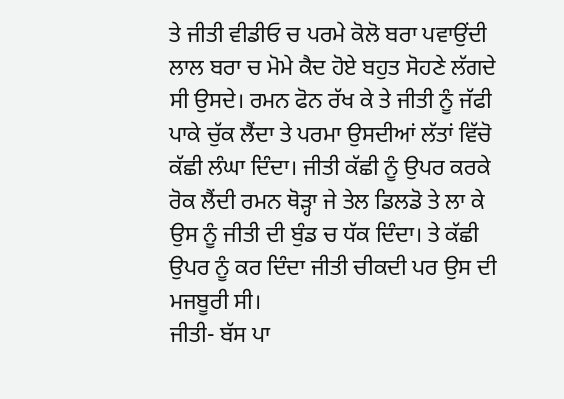ਤੇ ਜੀਤੀ ਵੀਡੀਓ ਚ ਪਰਮੇ ਕੋਲੋ ਬਰਾ ਪਵਾਉਂਦੀ ਲਾਲ ਬਰਾ ਚ ਮੋਮੇ ਕੈਦ ਹੋਏ ਬਹੁਤ ਸੋਹਣੇ ਲੱਗਦੇ ਸੀ ਉਸਦੇ। ਰਮਨ ਫੋਨ ਰੱਖ ਕੇ ਤੇ ਜੀਤੀ ਨੂੰ ਜੱਫੀ ਪਾਕੇ ਚੁੱਕ ਲੈਂਦਾ ਤੇ ਪਰਮਾ ਉਸਦੀਆਂ ਲੱਤਾਂ ਵਿੱਚੋ ਕੱਛੀ ਲੰਘਾ ਦਿੰਦਾ। ਜੀਤੀ ਕੱਛੀ ਨੂੰ ਉਪਰ ਕਰਕੇ ਰੋਕ ਲੈਂਦੀ ਰਮਨ ਥੋੜ੍ਹਾ ਜੇ ਤੇਲ ਡਿਲਡੋ ਤੇ ਲਾ ਕੇ ਉਸ ਨੂੰ ਜੀਤੀ ਦੀ ਬੁੰਡ ਚ ਧੱਕ ਦਿੰਦਾ। ਤੇ ਕੱਛੀ ਉਪਰ ਨੂੰ ਕਰ ਦਿੰਦਾ ਜੀਤੀ ਚੀਕਦੀ ਪਰ ਉਸ ਦੀ ਮਜਬੂਰੀ ਸੀ।
ਜੀਤੀ- ਬੱਸ ਪਾ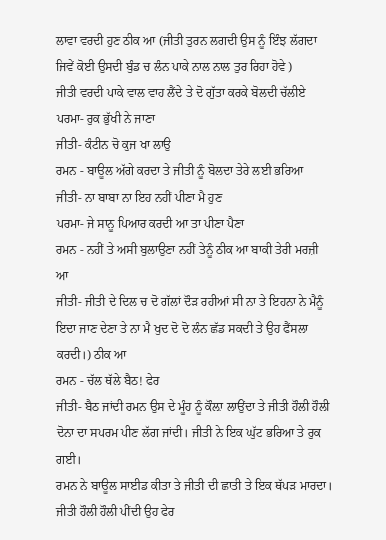ਲਾਵਾ ਵਰਦੀ ਹੁਣ ਠੀਕ ਆ (ਜੀਤੀ ਤੁਰਨ ਲਗਦੀ ਉਸ ਨੂੰ ਇੰਝ ਲੱਗਦਾ ਜਿਵੇਂ ਕੋਈ ਉਸਦੀ ਬੁੰਡ ਚ ਲੰਨ ਪਾਕੇ ਨਾਲ ਨਾਲ ਤੁਰ ਰਿਹਾ ਹੋਵੇ )
ਜੀਤੀ ਵਰਦੀ ਪਾਕੇ ਵਾਲ ਵਾਹ ਲੈਂਦੇ ਤੇ ਦੋ ਗੁੱਤਾ ਕਰਕੇ ਬੋਲਦੀ ਚੱਲੀਏ
ਪਰਮਾ- ਰੁਕ ਭੁੱਖੀ ਨੇ ਜਾਣਾ
ਜੀਤੀ- ਕੰਟੀਨ ਚੋ ਕੁਜ ਖਾ ਲਾਉ
ਰਮਨ - ਬਾਊਲ ਅੱਗੇ ਕਰਦਾ ਤੇ ਜੀਤੀ ਨੂੰ ਬੋਲਦਾ ਤੇਰੇ ਲਈ ਭਰਿਆ
ਜੀਤੀ- ਨਾ ਬਾਬਾ ਨਾ ਇਹ ਨਹੀਂ ਪੀਣਾ ਮੈ ਹੁਣ
ਪਰਮਾ- ਜੇ ਸਾਨੂ ਪਿਆਰ ਕਰਦੀ ਆ ਤਾ ਪੀਣਾ ਪੈਣਾ
ਰਮਨ - ਨਹੀਂ ਤੇ ਅਸੀ ਬੁਲਾਉਣਾ ਨਹੀਂ ਤੇਨੂੰ ਠੀਕ ਆ ਬਾਕੀ ਤੇਰੀ ਮਰਜ਼ੀ ਆ
ਜੀਤੀ- ਜੀਤੀ ਦੇ ਦਿਲ ਚ ਦੋ ਗੱਲਾਂ ਦੌੜ ਰਹੀਆਂ ਸੀ ਨਾ ਤੇ ਇਹਨਾ ਨੇ ਮੈਨੂੰ ਇਦਾ ਜਾਣ ਦੇਣਾ ਤੇ ਨਾ ਮੈ ਖੁਦ ਦੋ ਦੋ ਲੰਨ ਛੱਡ ਸਕਦੀ ਤੇ ਉਹ ਫੈਂਸਲਾ ਕਰਦੀ।) ਠੀਕ ਆ
ਰਮਨ - ਚੱਲ ਥੱਲੇ ਬੈਠ! ਫੇਰ
ਜੀਤੀ- ਬੈਠ ਜਾਂਦੀ ਰਮਨ ਉਸ ਦੇ ਮੂੰਹ ਨੂੰ ਕੌਲ਼ਾ ਲਾਉਂਦਾ ਤੇ ਜੀਤੀ ਹੌਲੀ ਹੌਲੀ ਦੋਨਾ ਦਾ ਸਪਰਮ ਪੀਣ ਲੱਗ ਜਾਂਦੀ। ਜੀਤੀ ਨੇ ਇਕ ਘੁੱਟ ਭਰਿਆ ਤੇ ਰੁਕ ਗਈ।
ਰਮਨ ਨੇ ਬਾਊਲ ਸਾਈਡ ਕੀਤਾ ਤੇ ਜੀਤੀ ਦੀ ਛਾਤੀ ਤੇ ਇਕ ਥੱਪੜ ਮਾਰਦਾ। ਜੀਤੀ ਹੌਲੀ ਹੌਲੀ ਪੀਂਦੀ ਉਹ ਫੇਰ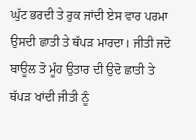ਘੁੱਟ ਭਰਦੀ ਤੇ ਰੁਕ ਜਾਂਦੀ ਏਸ ਵਾਰ ਪਰਮਾ ਉਸਦੀ ਛਾਤੀ ਤੇ ਥੱਪੜ ਮਾਰਦਾ। ਜੀਤੀ ਜਦੋ ਬਾਊਲ ਤੋ ਮੂੰਹ ਉਤਾਰ ਦੀ ਉਦੋ ਛਾਤੀ ਤੇ ਥੱਪੜ ਖਾਂਦੀ ਜੀਤੀ ਨੂੰ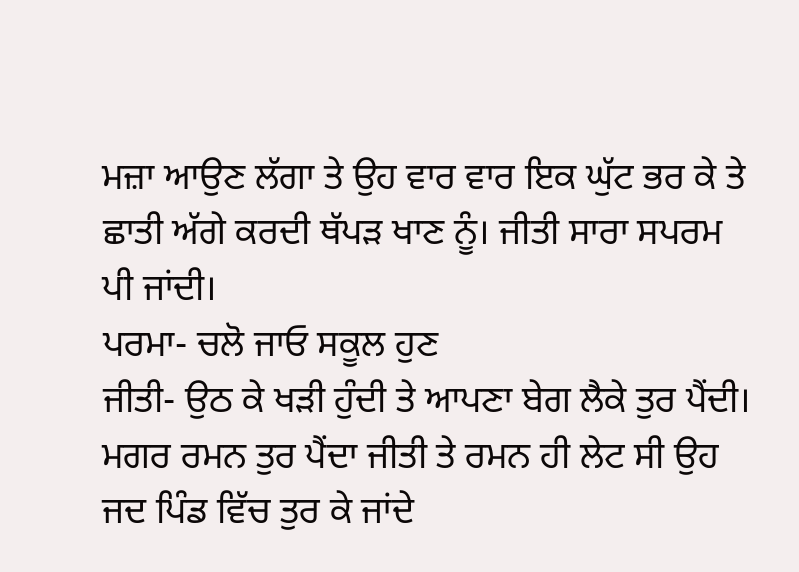ਮਜ਼ਾ ਆਉਣ ਲੱਗਾ ਤੇ ਉਹ ਵਾਰ ਵਾਰ ਇਕ ਘੁੱਟ ਭਰ ਕੇ ਤੇ ਛਾਤੀ ਅੱਗੇ ਕਰਦੀ ਥੱਪੜ ਖਾਣ ਨੂੰ। ਜੀਤੀ ਸਾਰਾ ਸਪਰਮ ਪੀ ਜਾਂਦੀ।
ਪਰਮਾ- ਚਲੋ ਜਾਓ ਸਕੂਲ ਹੁਣ
ਜੀਤੀ- ਉਠ ਕੇ ਖੜੀ ਹੁੰਦੀ ਤੇ ਆਪਣਾ ਬੇਗ ਲੈਕੇ ਤੁਰ ਪੈਂਦੀ। ਮਗਰ ਰਮਨ ਤੁਰ ਪੈਂਦਾ ਜੀਤੀ ਤੇ ਰਮਨ ਹੀ ਲੇਟ ਸੀ ਉਹ ਜਦ ਪਿੰਡ ਵਿੱਚ ਤੁਰ ਕੇ ਜਾਂਦੇ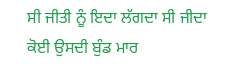ਸੀ ਜੀਤੀ ਨੂੰ ਇਦਾ ਲੱਗਦਾ ਸੀ ਜੀਦਾ ਕੋਈ ਉਸਦੀ ਬੁੰਡ ਮਾਰ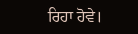ਰਿਹਾ ਹੋਵੇ।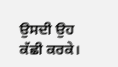ਉਸਦੀ ਉਹ ਕੱਛੀ ਕਰਕੇ।